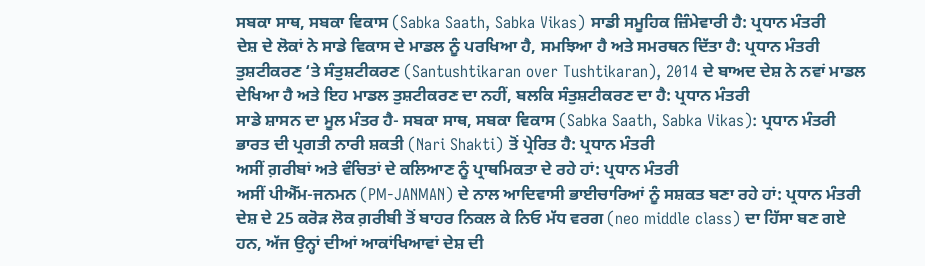ਸਬਕਾ ਸਾਥ, ਸਬਕਾ ਵਿਕਾਸ (Sabka Saath, Sabka Vikas) ਸਾਡੀ ਸਮੂਹਿਕ ਜ਼ਿੰਮੇਵਾਰੀ ਹੈ: ਪ੍ਰਧਾਨ ਮੰਤਰੀ
ਦੇਸ਼ ਦੇ ਲੋਕਾਂ ਨੇ ਸਾਡੇ ਵਿਕਾਸ ਦੇ ਮਾਡਲ ਨੂੰ ਪਰਖਿਆ ਹੈ, ਸਮਝਿਆ ਹੈ ਅਤੇ ਸਮਰਥਨ ਦਿੱਤਾ ਹੈ: ਪ੍ਰਧਾਨ ਮੰਤਰੀ
ਤੁਸ਼ਟੀਕਰਣ ‘ਤੇ ਸੰਤੁਸ਼ਟੀਕਰਣ (Santushtikaran over Tushtikaran), 2014 ਦੇ ਬਾਅਦ ਦੇਸ਼ ਨੇ ਨਵਾਂ ਮਾਡਲ ਦੇਖਿਆ ਹੈ ਅਤੇ ਇਹ ਮਾਡਲ ਤੁਸ਼ਟੀਕਰਣ ਦਾ ਨਹੀਂ, ਬਲਕਿ ਸੰਤੁਸ਼ਟੀਕਰਣ ਦਾ ਹੈ: ਪ੍ਰਧਾਨ ਮੰਤਰੀ
ਸਾਡੇ ਸ਼ਾਸਨ ਦਾ ਮੂਲ ਮੰਤਰ ਹੈ- ਸਬਕਾ ਸਾਥ, ਸਬਕਾ ਵਿਕਾਸ (Sabka Saath, Sabka Vikas): ਪ੍ਰਧਾਨ ਮੰਤਰੀ
ਭਾਰਤ ਦੀ ਪ੍ਰਗਤੀ ਨਾਰੀ ਸ਼ਕਤੀ (Nari Shakti) ਤੋਂ ਪ੍ਰੇਰਿਤ ਹੈ: ਪ੍ਰਧਾਨ ਮੰਤਰੀ
ਅਸੀਂ ਗ਼ਰੀਬਾਂ ਅਤੇ ਵੰਚਿਤਾਂ ਦੇ ਕਲਿਆਣ ਨੂੰ ਪ੍ਰਾਥਮਿਕਤਾ ਦੇ ਰਹੇ ਹਾਂ: ਪ੍ਰਧਾਨ ਮੰਤਰੀ
ਅਸੀਂ ਪੀਐੱਮ-ਜਨਮਨ (PM-JANMAN) ਦੇ ਨਾਲ ਆਦਿਵਾਸੀ ਭਾਈਚਾਰਿਆਂ ਨੂੰ ਸਸ਼ਕਤ ਬਣਾ ਰਹੇ ਹਾਂ: ਪ੍ਰਧਾਨ ਮੰਤਰੀ
ਦੇਸ਼ ਦੇ 25 ਕਰੋੜ ਲੋਕ ਗ਼ਰੀਬੀ ਤੋਂ ਬਾਹਰ ਨਿਕਲ ਕੇ ਨਿਓ ਮੱਧ ਵਰਗ (neo middle class) ਦਾ ਹਿੱਸਾ ਬਣ ਗਏ ਹਨ, ਅੱਜ ਉਨ੍ਹਾਂ ਦੀਆਂ ਆਕਾਂਖਿਆਵਾਂ ਦੇਸ਼ ਦੀ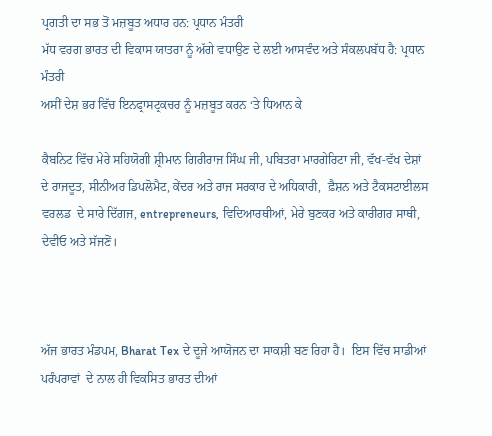ਪ੍ਰਗਤੀ ਦਾ ਸਭ ਤੋਂ ਮਜ਼ਬੂਤ ਅਧਾਰ ਹਨ: ਪ੍ਰਧਾਨ ਮੰਤਰੀ
ਮੱਧ ਵਰਗ ਭਾਰਤ ਦੀ ਵਿਕਾਸ ਯਾਤਰਾ ਨੂੰ ਅੱਗੇ ਵਧਾਉਣ ਦੇ ਲਈ ਆਸਵੰਦ ਅਤੇ ਸੰਕਲਪਬੱਧ ਹੈ: ਪ੍ਰਧਾਨ ਮੰਤਰੀ
ਅਸੀਂ ਦੇਸ਼ ਭਰ ਵਿੱਚ ਇਨਫ੍ਰਾਸਟ੍ਰਕਚਰ ਨੂੰ ਮਜ਼ਬੂਤ ਕਰਨ ‘ਤੇ ਧਿਆਨ ਕੇ

ਕੈਬਨਿਟ ਵਿੱਚ ਮੇਰੇ ਸਹਿਯੋਗੀ ਸ਼੍ਰੀਮਾਨ ਗਿਰੀਰਾਜ ਸਿੰਘ ਜੀ, ਪਬਿਤਰਾ ਮਾਰਗੇਰਿਟਾ ਜੀ, ਵੱਖ-ਵੱਖ ਦੇਸ਼ਾਂ ਦੇ ਰਾਜਦੂਤ, ਸੀਨੀਅਰ ਡਿਪਲੋਮੈਟ, ਕੇਂਦਰ ਅਤੇ ਰਾਜ ਸਰਕਾਰ ਦੇ ਅਧਿਕਾਰੀ,  ਫ਼ੈਸ਼ਨ ਅਤੇ ਟੈਕਸਟਾਈਲਸ ਵਰਲਡ  ਦੇ ਸਾਰੇ ਦਿੱਗਜ, entrepreneurs, ਵਿਦਿਆਰਥੀਆਂ, ਮੇਰੇ ਬੁਣਕਰ ਅਤੇ ਕਾਰੀਗਰ ਸਾਥੀ, ਦੇਵੀਓ ਅਤੇ ਸੱਜਣੋਂ।



ਅੱਜ ਭਾਰਤ ਮੰਡਪਮ, Bharat Tex ਦੇ ਦੂਜੇ ਆਯੋਜਨ ਦਾ ਸਾਕਸ਼ੀ ਬਣ ਰਿਹਾ ਹੈ।  ਇਸ ਵਿੱਚ ਸਾਡੀਆਂ ਪਰੰਪਰਾਵਾਂ  ਦੇ ਨਾਲ ਹੀ ਵਿਕਸਿਤ ਭਾਰਤ ਦੀਆਂ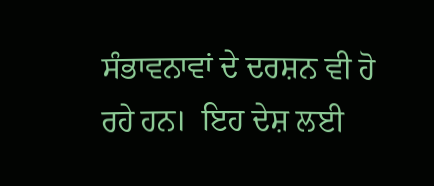ਸੰਭਾਵਨਾਵਾਂ ਦੇ ਦਰਸ਼ਨ ਵੀ ਹੋ ਰਹੇ ਹਨ।  ਇਹ ਦੇਸ਼ ਲਈ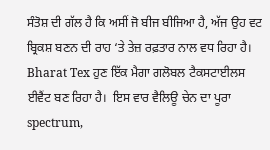ਸੰਤੋਸ਼ ਦੀ ਗੱਲ ਹੈ ਕਿ ਅਸੀਂ ਜੋ ਬੀਜ ਬੀਜਿਆ ਹੈ, ਅੱਜ ਉਹ ਵਟ ਬ੍ਰਿਕਸ਼ ਬਣਨ ਦੀ ਰਾਹ ‘ਤੇ ਤੇਜ਼ ਰਫ਼ਤਾਰ ਨਾਲ ਵਧ ਰਿਹਾ ਹੈ। Bharat Tex ਹੁਣ ਇੱਕ ਮੈਗਾ ਗਲੋਬਲ ਟੈਕਸਟਾਈਲਸ ਈਵੈਂਟ ਬਣ ਰਿਹਾ ਹੈ।  ਇਸ ਵਾਰ ਵੈਲਿਊ ਚੇਨ ਦਾ ਪੂਰਾ spectrum,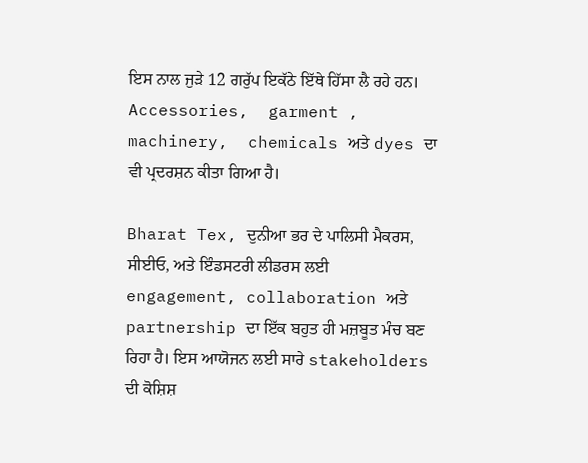ਇਸ ਨਾਲ ਜੁੜੇ 12 ਗਰੁੱਪ ਇਕੱਠੇ ਇੱਥੇ ਹਿੱਸਾ ਲੈ ਰਹੇ ਹਨ।  Accessories,  garment ,  machinery,  chemicals ਅਤੇ dyes ਦਾ ਵੀ ਪ੍ਰਦਰਸ਼ਨ ਕੀਤਾ ਗਿਆ ਹੈ।

Bharat Tex, ਦੁਨੀਆ ਭਰ ਦੇ ਪਾਲਿਸੀ ਮੈਕਰਸ, ਸੀਈਓ, ਅਤੇ ਇੰਡਸਟਰੀ ਲੀਡਰਸ ਲਈ  engagement, collaboration ਅਤੇ partnership ਦਾ ਇੱਕ ਬਹੁਤ ਹੀ ਮਜ਼ਬੂਤ ਮੰਚ ਬਣ ਰਿਹਾ ਹੈ। ਇਸ ਆਯੋਜਨ ਲਈ ਸਾਰੇ stakeholders ਦੀ ਕੋਸ਼ਿਸ਼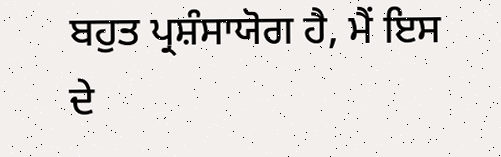ਬਹੁਤ ਪ੍ਰਸ਼ੰਸਾਯੋਗ ਹੈ, ਮੈਂ ਇਸ ਦੇ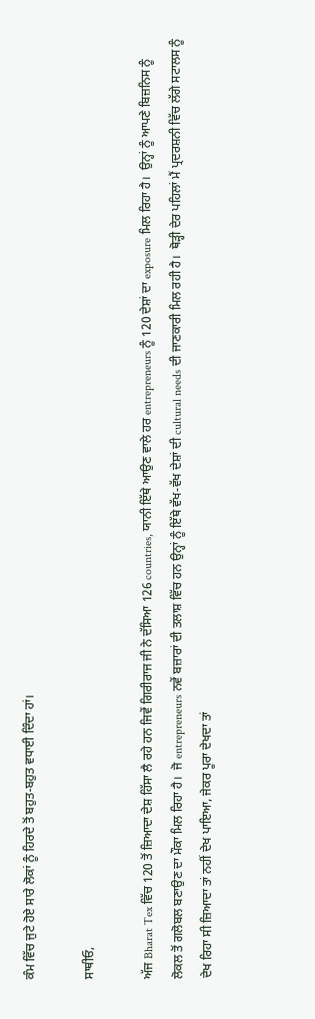ਕੰਮ ਵਿੱਚ ਜੁਟੇ ਹੋਏ ਸਾਰੇ ਲੋਕਾਂ ਨੂੰ ਹਿਰਦੇ ਤੋਂ ਬਹੁਤ-ਬਹੁਤ ਵਧਾਈ ਦਿੰਦਾ ਹਾਂ।

ਸਾਥੀਓ,

ਅੱਜ Bharat Tex ਵਿੱਚ 120 ਤੋਂ ਜ਼ਿਆਦਾ ਦੇਸ਼ ਹਿੱਸਾ ਲੈ ਰਹੇ ਹਨ ਜਿਵੇਂ ਗਿਰੀਰਾਜ ਜੀ ਨੇ ਦੱਸਿਆ 126 countries, ਯਾਨੀ ਇੱਥੇ ਆਉਣ ਵਾਲੇ ਹਰ entrepreneurs ਨੂੰ 120 ਦੇਸ਼ਾਂ ਦਾ exposure ਮਿਲ ਰਿਹਾ ਹੈ।  ਉਨ੍ਹਾਂ ਨੂੰ ਆਪਣੇ ਬਿਜ਼ਨਿਸ ਨੂੰ ਲੋਕਲ ਤੋਂ ਗਲੋਬਲ ਬਣਾਉਣ ਦਾ ਮੌਕਾ ਮਿਲ ਰਿਹਾ ਹੈ।  ਜੋ entrepreneurs ਨਵੇਂ ਬਜ਼ਾਰਾਂ ਦੀ ਤਲਾਸ਼ ਵਿੱਚ ਹਨ ਉਨ੍ਹਾਂ ਨੂੰ ਇੱਥੇ ਵੱਖ-ਵੱਖ ਦੇਸ਼ਾਂ ਦੀ cultural needs ਦੀ ਜਾਣਕਾਰੀ ਮਿਲ ਰਹੀ ਹੈ।  ਥੋੜ੍ਹੀ ਦੇਰ ਪਹਿਲਾਂ ਮੈਂ ਪ੍ਰਦਰਸ਼ਨੀ ਵਿੱਚ ਲੱਗੇ ਸਟਾਲਸ ਨੂੰ ਦੇਖ ਰਿਹਾ ਸੀ ਜ਼ਿਆਦਾ ਤਾਂ ਨਹੀਂ ਦੇਖ ਪਾਇਆ, ਜੇਕਰ ਪੂਰਾ ਦੇਖਦਾ ਤਾਂ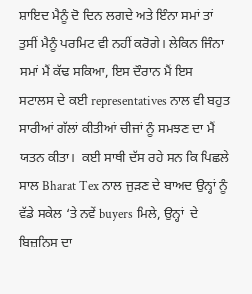ਸ਼ਾਇਦ ਮੈਨੂੰ ਦੋ ਦਿਨ ਲਗਦੇ ਅਤੇ ਇੰਨਾ ਸਮਾਂ ਤਾਂ ਤੁਸੀਂ ਮੈਨੂੰ ਪਰਮਿਟ ਵੀ ਨਹੀਂ ਕਰੋਗੇ। ਲੇਕਿਨ ਜਿੰਨਾ ਸਮਾਂ ਮੈਂ ਕੱਢ ਸਕਿਆ, ਇਸ ਦੌਰਾਨ ਮੈਂ ਇਸ ਸਟਾਲਸ ਦੇ ਕਈ representatives ਨਾਲ ਵੀ ਬਹੁਤ ਸਾਰੀਆਂ ਗੱਲਾਂ ਕੀਤੀਆਂ ਚੀਜਾਂ ਨੂੰ ਸਮਝਣ ਦਾ ਮੈਂ ਯਤਨ ਕੀਤਾ।  ਕਈ ਸਾਥੀ ਦੱਸ ਰਹੇ ਸਨ ਕਿ ਪਿਛਲੇ ਸਾਲ Bharat Tex ਨਾਲ ਜੁੜਣ ਦੇ ਬਾਅਦ ਉਨ੍ਹਾਂ ਨੂੰ ਵੱਡੇ ਸਕੇਲ ‘ਤੇ ਨਵੇਂ buyers ਮਿਲੇ, ਉਨ੍ਹਾਂ  ਦੇ  ਬਿਜ਼ਨਿਸ ਦਾ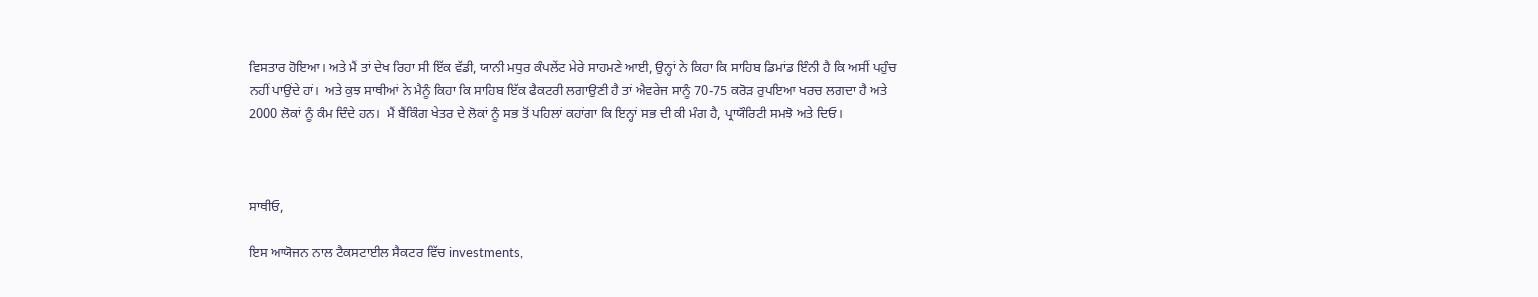ਵਿਸਤਾਰ ਹੋਇਆ। ਅਤੇ ਮੈਂ ਤਾਂ ਦੇਖ ਰਿਹਾ ਸੀ ਇੱਕ ਵੱਡੀ, ਯਾਨੀ ਮਧੁਰ ਕੰਪਲੇਂਟ ਮੇਰੇ ਸਾਹਮਣੇ ਆਈ, ਉਨ੍ਹਾਂ ਨੇ ਕਿਹਾ ਕਿ ਸਾਹਿਬ ਡਿਮਾਂਡ ਇੰਨੀ ਹੈ ਕਿ ਅਸੀਂ ਪਹੁੰਚ ਨਹੀਂ ਪਾਉਂਦੇ ਹਾਂ।  ਅਤੇ ਕੁਝ ਸਾਥੀਆਂ ਨੇ ਮੈਨੂੰ ਕਿਹਾ ਕਿ ਸਾਹਿਬ ਇੱਕ ਫੈਕਟਰੀ ਲਗਾਉਣੀ ਹੈ ਤਾਂ ਐਵਰੇਜ ਸਾਨੂੰ 70-75 ਕਰੋੜ ਰੁਪਇਆ ਖਰਚ ਲਗਦਾ ਹੈ ਅਤੇ 2000 ਲੋਕਾਂ ਨੂੰ ਕੰਮ ਦਿੰਦੇ ਹਨ।  ਮੈਂ ਬੈਂਕਿੰਗ ਖੇਤਰ ਦੇ ਲੋਕਾਂ ਨੂੰ ਸਭ ਤੋਂ ਪਹਿਲਾਂ ਕਹਾਂਗਾ ਕਿ ਇਨ੍ਹਾਂ ਸਭ ਦੀ ਕੀ ਮੰਗ ਹੈ, ਪ੍ਰਾਯੌਰਿਟੀ ਸਮਝੋ ਅਤੇ ਦਿਓ।



ਸਾਥੀਓ,

ਇਸ ਆਯੋਜਨ ਨਾਲ ਟੈਕਸਟਾਈਲ ਸੈਕਟਰ ਵਿੱਚ investments,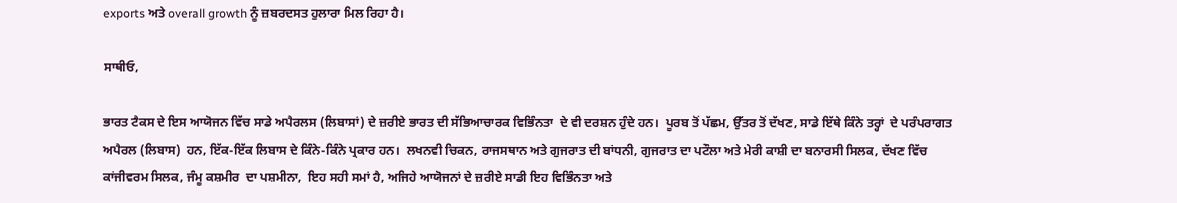exports ਅਤੇ overall growth ਨੂੰ ਜ਼ਬਰਦਸਤ ਹੁਲਾਰਾ ਮਿਲ ਰਿਹਾ ਹੈ।

ਸਾਥੀਓ,

ਭਾਰਤ ਟੈਕਸ ਦੇ ਇਸ ਆਯੋਜਨ ਵਿੱਚ ਸਾਡੇ ਅਪੈਰਲਸ (ਲਿਬਾਸਾਂ) ਦੇ ਜ਼ਰੀਏ ਭਾਰਤ ਦੀ ਸੱਭਿਆਚਾਰਕ ਵਿਭਿੰਨਤਾ  ਦੇ ਵੀ ਦਰਸ਼ਨ ਹੁੰਦੇ ਹਨ।  ਪੂਰਬ ਤੋਂ ਪੱਛਮ, ਉੱਤਰ ਤੋਂ ਦੱਖਣ, ਸਾਡੇ ਇੱਥੇ ਕਿੰਨੇ ਤਰ੍ਹਾਂ  ਦੇ ਪਰੰਪਰਾਗਤ ਅਪੈਰਲ (ਲਿਬਾਸ)  ਹਨ, ਇੱਕ-ਇੱਕ ਲਿਬਾਸ ਦੇ ਕਿੰਨੇ-ਕਿੰਨੇ ਪ੍ਰਕਾਰ ਹਨ।  ਲਖਨਵੀ ਚਿਕਨ, ਰਾਜਸਥਾਨ ਅਤੇ ਗੁਜਰਾਤ ਦੀ ਬਾਂਧਨੀ, ਗੁਜਰਾਤ ਦਾ ਪਟੌਲਾ ਅਤੇ ਮੇਰੀ ਕਾਸ਼ੀ ਦਾ ਬਨਾਰਸੀ ਸਿਲਕ, ਦੱਖਣ ਵਿੱਚ ਕਾਂਜੀਵਰਮ ਸਿਲਕ, ਜੰਮੂ ਕਸ਼ਮੀਰ  ਦਾ ਪਸ਼ਮੀਨਾ,  ਇਹ ਸਹੀ ਸਮਾਂ ਹੈ, ਅਜਿਹੇ ਆਯੋਜਨਾਂ ਦੇ ਜ਼ਰੀਏ ਸਾਡੀ ਇਹ ਵਿਭਿੰਨਤਾ ਅਤੇ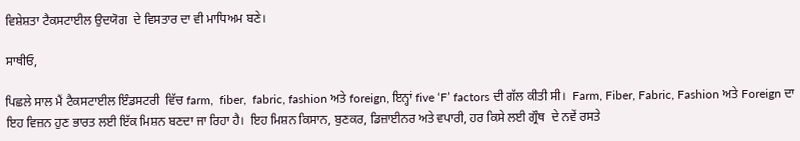ਵਿਸ਼ੇਸ਼ਤਾ ਟੈਕਸਟਾਈਲ ਉਦਯੋਗ  ਦੇ ਵਿਸਤਾਰ ਦਾ ਵੀ ਮਾਧਿਅਮ ਬਣੇ।

ਸਾਥੀਓ,

ਪਿਛਲੇ ਸਾਲ ਮੈਂ ਟੈਕਸਟਾਈਲ ਇੰਡਸਟਰੀ  ਵਿੱਚ farm,  fiber,  fabric, fashion ਅਤੇ foreign, ਇਨ੍ਹਾਂ five ‘F’ factors ਦੀ ਗੱਲ ਕੀਤੀ ਸੀ।  Farm, Fiber, Fabric, Fashion ਅਤੇ Foreign ਦਾ  ਇਹ ਵਿਜ਼ਨ ਹੁਣ ਭਾਰਤ ਲਈ ਇੱਕ ਮਿਸ਼ਨ ਬਣਦਾ ਜਾ ਰਿਹਾ ਹੈ।  ਇਹ ਮਿਸ਼ਨ ਕਿਸਾਨ, ਬੁਣਕਰ, ਡਿਜ਼ਾਈਨਰ ਅਤੇ ਵਪਾਰੀ, ਹਰ ਕਿਸੇ ਲਈ ਗ੍ਰੌਥ  ਦੇ ਨਵੇਂ ਰਸਤੇ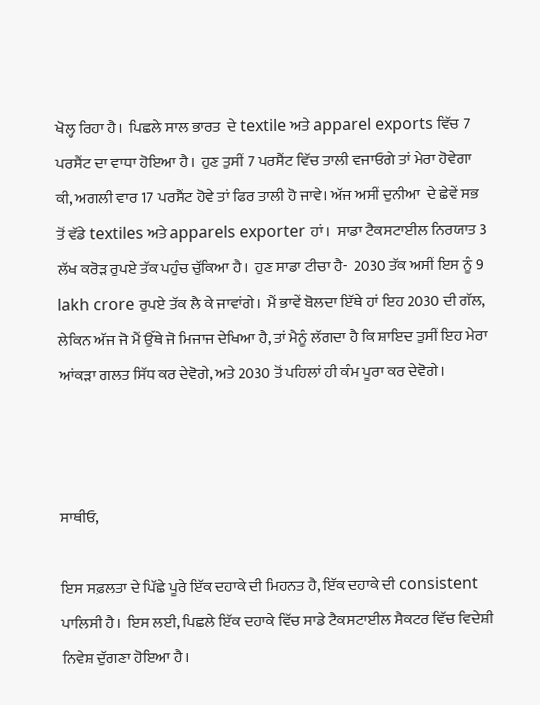ਖੋਲ੍ਹ ਰਿਹਾ ਹੈ।  ਪਿਛਲੇ ਸਾਲ ਭਾਰਤ  ਦੇ textile ਅਤੇ apparel exports ਵਿੱਚ 7 ਪਰਸੈਂਟ ਦਾ ਵਾਧਾ ਹੋਇਆ ਹੈ।  ਹੁਣ ਤੁਸੀਂ 7 ਪਰਸੈਂਟ ਵਿੱਚ ਤਾਲੀ ਵਜਾਓਗੇ ਤਾਂ ਮੇਰਾ ਹੋਵੇਗਾ ਕੀ, ਅਗਲੀ ਵਾਰ 17 ਪਰਸੈਂਟ ਹੋਵੇ ਤਾਂ ਫਿਰ ਤਾਲੀ ਹੋ ਜਾਵੇ। ਅੱਜ ਅਸੀਂ ਦੁਨੀਆ  ਦੇ ਛੇਵੇਂ ਸਭ ਤੋਂ ਵੱਡੇ textiles ਅਤੇ apparels exporter ਹਾਂ।  ਸਾਡਾ ਟੈਕਸਟਾਈਲ ਨਿਰਯਾਤ 3 ਲੱਖ ਕਰੋੜ ਰੁਪਏ ਤੱਕ ਪਹੁੰਚ ਚੁੱਕਿਆ ਹੈ।  ਹੁਣ ਸਾਡਾ ਟੀਚਾ ਹੈ-  2030 ਤੱਕ ਅਸੀਂ ਇਸ ਨੂੰ 9 lakh crore ਰੁਪਏ ਤੱਕ ਲੈ ਕੇ ਜਾਵਾਂਗੇ।  ਮੈਂ ਭਾਵੇਂ ਬੋਲਦਾ ਇੱਥੇ ਹਾਂ ਇਹ 2030 ਦੀ ਗੱਲ, ਲੇਕਿਨ ਅੱਜ ਜੋ ਮੈਂ ਉੱਥੇ ਜੋ ਮਿਜਾਜ ਦੇਖਿਆ ਹੈ, ਤਾਂ ਮੈਨੂੰ ਲੱਗਦਾ ਹੈ ਕਿ ਸ਼ਾਇਦ ਤੁਸੀਂ ਇਹ ਮੇਰਾ ਆਂਕੜਾ ਗਲਤ ਸਿੱਧ ਕਰ ਦੇਵੋਗੇ, ਅਤੇ 2030 ਤੋਂ ਪਹਿਲਾਂ ਹੀ ਕੰਮ ਪੂਰਾ ਕਰ ਦੇਵੋਗੇ।



ਸਾਥੀਓ,

ਇਸ ਸਫ਼ਲਤਾ ਦੇ ਪਿੱਛੇ ਪੂਰੇ ਇੱਕ ਦਹਾਕੇ ਦੀ ਮਿਹਨਤ ਹੈ, ਇੱਕ ਦਹਾਕੇ ਦੀ consistent ਪਾਲਿਸੀ ਹੈ।  ਇਸ ਲਈ, ਪਿਛਲੇ ਇੱਕ ਦਹਾਕੇ ਵਿੱਚ ਸਾਡੇ ਟੈਕਸਟਾਈਲ ਸੈਕਟਰ ਵਿੱਚ ਵਿਦੇਸ਼ੀ ਨਿਵੇਸ਼ ਦੁੱਗਣਾ ਹੋਇਆ ਹੈ।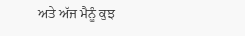ਅਤੇ ਅੱਜ ਮੈਨੂੰ ਕੁਝ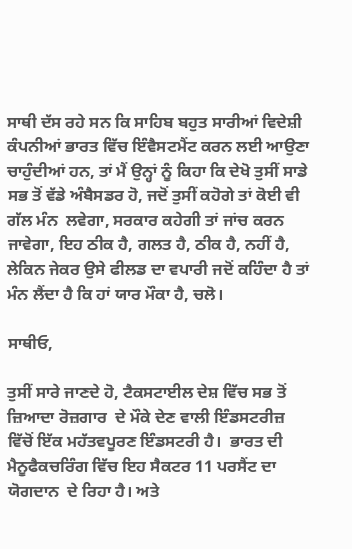ਸਾਥੀ ਦੱਸ ਰਹੇ ਸਨ ਕਿ ਸਾਹਿਬ ਬਹੁਤ ਸਾਰੀਆਂ ਵਿਦੇਸ਼ੀ ਕੰਪਨੀਆਂ ਭਾਰਤ ਵਿੱਚ ਇੰਵੈਸਟਮੈਂਟ ਕਰਨ ਲਈ ਆਉਣਾ ਚਾਹੁੰਦੀਆਂ ਹਨ, ਤਾਂ ਮੈਂ ਉਨ੍ਹਾਂ ਨੂੰ ਕਿਹਾ ਕਿ ਦੇਖੋ ਤੁਸੀਂ ਸਾਡੇ ਸਭ ਤੋਂ ਵੱਡੇ ਅੰਬੈਸਡਰ ਹੋ, ਜਦੋਂ ਤੁਸੀਂ ਕਹੋਗੇ ਤਾਂ ਕੋਈ ਵੀ ਗੱਲ ਮੰਨ  ਲਵੇਗਾ, ਸਰਕਾਰ ਕਹੇਗੀ ਤਾਂ ਜਾਂਚ ਕਰਨ ਜਾਵੇਗਾ, ਇਹ ਠੀਕ ਹੈ, ਗਲਤ ਹੈ, ਠੀਕ ਹੈ, ਨਹੀਂ ਹੈ, ਲੇਕਿਨ ਜੇਕਰ ਉਸੇ ਫੀਲਡ ਦਾ ਵਪਾਰੀ ਜਦੋਂ ਕਹਿੰਦਾ ਹੈ ਤਾਂ ਮੰਨ ਲੈਂਦਾ ਹੈ ਕਿ ਹਾਂ ਯਾਰ ਮੌਕਾ ਹੈ, ਚਲੋ।

ਸਾਥੀਓ,

ਤੁਸੀਂ ਸਾਰੇ ਜਾਣਦੇ ਹੋ, ਟੈਕਸਟਾਈਲ ਦੇਸ਼ ਵਿੱਚ ਸਭ ਤੋਂ ਜ਼ਿਆਦਾ ਰੋਜ਼ਗਾਰ  ਦੇ ਮੌਕੇ ਦੇਣ ਵਾਲੀ ਇੰਡਸਟਰੀਜ਼ ਵਿੱਚੋਂ ਇੱਕ ਮਹੱਤਵਪੂਰਣ ਇੰਡਸਟਰੀ ਹੈ।  ਭਾਰਤ ਦੀ ਮੈਨੂਫੈਕਚਰਿੰਗ ਵਿੱਚ ਇਹ ਸੈਕਟਰ 11 ਪਰਸੈਂਟ ਦਾ ਯੋਗਦਾਨ  ਦੇ ਰਿਹਾ ਹੈ। ਅਤੇ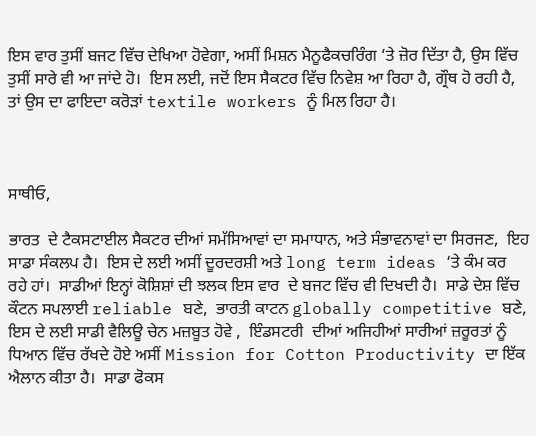ਇਸ ਵਾਰ ਤੁਸੀਂ ਬਜਟ ਵਿੱਚ ਦੇਖਿਆ ਹੋਵੇਗਾ, ਅਸੀਂ ਮਿਸ਼ਨ ਮੈਨੂਫੈਕਚਰਿੰਗ ‘ਤੇ ਜ਼ੋਰ ਦਿੱਤਾ ਹੈ, ਉਸ ਵਿੱਚ ਤੁਸੀਂ ਸਾਰੇ ਵੀ ਆ ਜਾਂਦੇ ਹੋ।  ਇਸ ਲਈ, ਜਦੋਂ ਇਸ ਸੈਕਟਰ ਵਿੱਚ ਨਿਵੇਸ਼ ਆ ਰਿਹਾ ਹੈ, ਗ੍ਰੌਥ ਹੋ ਰਹੀ ਹੈ, ਤਾਂ ਉਸ ਦਾ ਫਾਇਦਾ ਕਰੋੜਾਂ textile workers ਨੂੰ ਮਿਲ ਰਿਹਾ ਹੈ।



ਸਾਥੀਓ,

ਭਾਰਤ  ਦੇ ਟੈਕਸਟਾਈਲ ਸੈਕਟਰ ਦੀਆਂ ਸਮੱਸਿਆਵਾਂ ਦਾ ਸਮਾਧਾਨ, ਅਤੇ ਸੰਭਾਵਨਾਵਾਂ ਦਾ ਸਿਰਜਣ,  ਇਹ ਸਾਡਾ ਸੰਕਲਪ ਹੈ।  ਇਸ ਦੇ ਲਈ ਅਸੀਂ ਦੂਰਦਰਸ਼ੀ ਅਤੇ long term ideas ‘ਤੇ ਕੰਮ ਕਰ ਰਹੇ ਹਾਂ।  ਸਾਡੀਆਂ ਇਨ੍ਹਾਂ ਕੋਸ਼ਿਸ਼ਾਂ ਦੀ ਝਲਕ ਇਸ ਵਾਰ  ਦੇ ਬਜਟ ਵਿੱਚ ਵੀ ਦਿਖਦੀ ਹੈ।  ਸਾਡੇ ਦੇਸ਼ ਵਿੱਚ ਕੌਟਨ ਸਪਲਾਈ reliable ਬਣੇ,  ਭਾਰਤੀ ਕਾਟਨ globally competitive ਬਣੇ, ਇਸ ਦੇ ਲਈ ਸਾਡੀ ਵੈਲਿਊ ਚੇਨ ਮਜ਼ਬੂਤ ਹੋਵੇ ,  ਇੰਡਸਟਰੀ  ਦੀਆਂ ਅਜਿਹੀਆਂ ਸਾਰੀਆਂ ਜ਼ਰੂਰਤਾਂ ਨੂੰ ਧਿਆਨ ਵਿੱਚ ਰੱਖਦੇ ਹੋਏ ਅਸੀਂ Mission for Cotton Productivity ਦਾ ਇੱਕ ਐਲਾਨ ਕੀਤਾ ਹੈ।  ਸਾਡਾ ਫੋਕਸ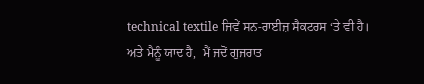technical textile ਜਿਵੇਂ ਸਨ-ਰਾਈਜ਼ ਸੈਕਟਰਸ ‘ਤੇ ਵੀ ਹੈ।  ਅਤੇ ਮੈਨੂੰ ਯਾਦ ਹੈ,  ਮੈਂ ਜਦੋਂ ਗੁਜਰਾਤ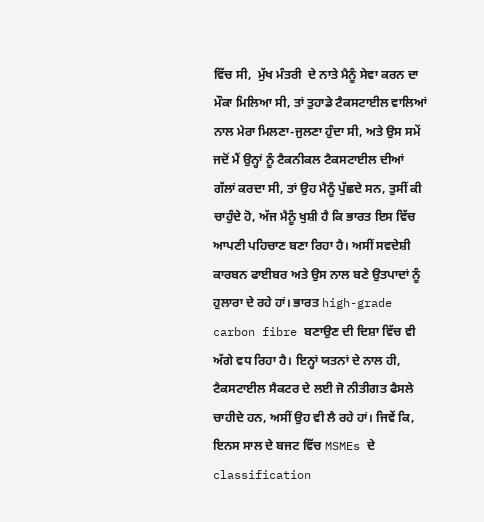ਵਿੱਚ ਸੀ,  ਮੁੱਖ ਮੰਤਰੀ  ਦੇ ਨਾਤੇ ਮੈਨੂੰ ਸੇਵਾ ਕਰਨ ਦਾ ਮੌਕਾ ਮਿਲਿਆ ਸੀ, ਤਾਂ ਤੁਹਾਡੇ ਟੈਕਸਟਾਈਲ ਵਾਲਿਆਂ ਨਾਲ ਮੇਰਾ ਮਿਲਣਾ-ਜੁਲਣਾ ਹੁੰਦਾ ਸੀ, ਅਤੇ ਉਸ ਸਮੇਂ ਜਦੋਂ ਮੈਂ ਉਨ੍ਹਾਂ ਨੂੰ ਟੈਕਨੀਕਲ ਟੈਕਸਟਾਈਲ ਦੀਆਂ ਗੱਲਾਂ ਕਰਦਾ ਸੀ, ਤਾਂ ਉਹ ਮੈਨੂੰ ਪੁੱਛਦੇ ਸਨ, ਤੁਸੀਂ ਕੀ ਚਾਹੁੰਦੇ ਹੋ, ਅੱਜ ਮੈਨੂੰ ਖੁਸ਼ੀ ਹੈ ਕਿ ਭਾਰਤ ਇਸ ਵਿੱਚ ਆਪਣੀ ਪਹਿਚਾਣ ਬਣਾ ਰਿਹਾ ਹੈ। ਅਸੀਂ ਸਵਦੇਸ਼ੀ ਕਾਰਬਨ ਫਾਈਬਰ ਅਤੇ ਉਸ ਨਾਲ ਬਣੇ ਉਤਪਾਦਾਂ ਨੂੰ ਹੁਲਾਰਾ ਦੇ ਰਹੇ ਹਾਂ। ਭਾਰਤ high-grade carbon fibre ਬਣਾਉਣ ਦੀ ਦਿਸ਼ਾ ਵਿੱਚ ਵੀ ਅੱਗੇ ਵਧ ਰਿਹਾ ਹੈ। ਇਨ੍ਹਾਂ ਯਤਨਾਂ ਦੇ ਨਾਲ ਹੀ, ਟੈਕਸਟਾਈਲ ਸੈਕਟਰ ਦੇ ਲਈ ਜੋ ਨੀਤੀਗਤ ਫੈਸਲੇ ਚਾਹੀਦੇ ਹਨ, ਅਸੀਂ ਉਹ ਵੀ ਲੈ ਰਹੇ ਹਾਂ। ਜਿਵੇਂ ਕਿ, ਇਨਸ ਸਾਲ ਦੇ ਬਜਟ ਵਿੱਚ MSMEs ਦੇ classification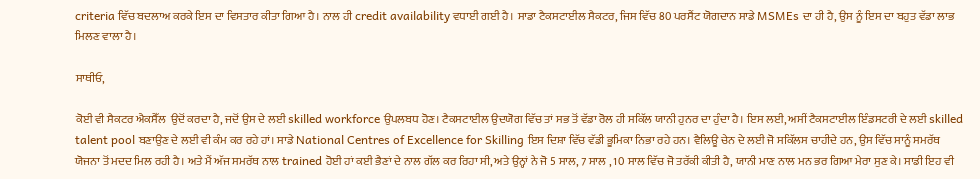criteria ਵਿੱਚ ਬਦਲਾਅ ਕਰਕੇ ਇਸ ਦਾ ਵਿਸਤਾਰ ਕੀਤਾ ਗਿਆ ਹੈ। ਨਾਲ ਹੀ credit availability ਵਧਾਈ ਗਈ ਹੈ। ਸਾਡਾ ਟੈਕਸਟਾਈਲ ਸੈਕਟਰ, ਜਿਸ ਵਿੱਚ 80 ਪਰਸੈਂਟ ਯੋਗਦਾਨ ਸਾਡੇ MSMEs ਦਾ ਹੀ ਹੈ, ਉਸ ਨੂੰ ਇਸ ਦਾ ਬਹੁਤ ਵੱਡਾ ਲਾਭ ਮਿਲਣ ਵਾਲਾ ਹੈ।

ਸਾਥੀਓ,

ਕੋਈ ਵੀ ਸੈਕਟਰ ਐਕਸੈੱਲ  ਉਦੋਂ ਕਰਦਾ ਹੈ, ਜਦੋਂ ਉਸ ਦੇ ਲਈ skilled workforce ਉਪਲਬਧ ਹੋਣ। ਟੈਕਸਟਾਈਲ ਉਦਯੋਗ ਵਿੱਚ ਤਾਂ ਸਭ ਤੋਂ ਵੱਡਾ ਰੋਲ ਹੀ ਸਕਿੱਲ ਯਾਨੀ ਹੁਨਰ ਦਾ ਹੁੰਦਾ ਹੈ। ਇਸ ਲਈ, ਅਸੀਂ ਟੈਕਸਟਾਈਲ ਇੰਡਸਟਰੀ ਦੇ ਲਈ skilled talent pool ਬਣਾਉਣ ਦੇ ਲਈ ਵੀ ਕੰਮ ਕਰ ਰਹੇ ਹਾਂ। ਸਾਡੇ National Centres of Excellence for Skilling ਇਸ ਦਿਸ਼ਾ ਵਿੱਚ ਵੱਡੀ ਭੂਮਿਕਾ ਨਿਭਾ ਰਹੇ ਹਨ। ਵੈਲਿਊ ਚੇਨ ਦੇ ਲਈ ਜੋ ਸਕਿੱਲਸ ਚਾਹੀਦੇ ਹਨ, ਉਸ ਵਿੱਚ ਸਾਨੂੰ ਸਮਰੱਥ ਯੋਜਨਾ ਤੋਂ ਮਦਦ ਮਿਲ ਰਹੀ ਹੈ। ਅਤੇ ਮੈਂ ਅੱਜ ਸਮਰੱਥ ਨਾਲ trained ਹੋਈ ਹਾਂ ਕਈ ਭੈਣਾਂ ਦੇ ਨਾਲ ਗੱਲ ਕਰ ਰਿਹਾ ਸੀ, ਅਤੇ ਉਨ੍ਹਾਂ ਨੇ ਜੋ 5 ਸਾਲ, 7 ਸਾਲ , 10 ਸਾਲ ਵਿੱਚ ਜੋ ਤਰੱਕੀ ਕੀਤੀ ਹੈ, ਯਾਨੀ ਮਾਣ ਨਾਲ ਮਨ ਭਰ ਗਿਆ ਮੇਰਾ ਸੁਣ ਕੇ। ਸਾਡੀ ਇਹ ਵੀ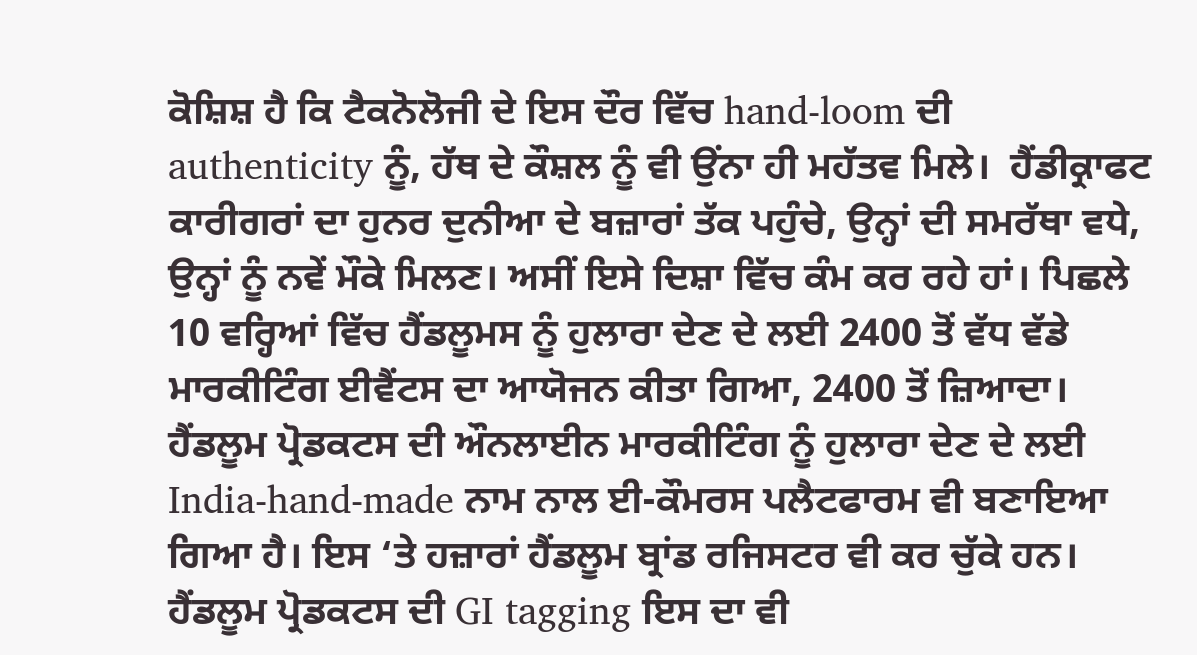ਕੋਸ਼ਿਸ਼ ਹੈ ਕਿ ਟੈਕਨੋਲੋਜੀ ਦੇ ਇਸ ਦੌਰ ਵਿੱਚ hand-loom ਦੀ authenticity ਨੂੰ, ਹੱਥ ਦੇ ਕੌਸ਼ਲ ਨੂੰ ਵੀ ਉਂਨਾ ਹੀ ਮਹੱਤਵ ਮਿਲੇ।  ਹੈਂਡੀਕ੍ਰਾਫਟ ਕਾਰੀਗਰਾਂ ਦਾ ਹੁਨਰ ਦੁਨੀਆ ਦੇ ਬਜ਼ਾਰਾਂ ਤੱਕ ਪਹੁੰਚੇ, ਉਨ੍ਹਾਂ ਦੀ ਸਮਰੱਥਾ ਵਧੇ, ਉਨ੍ਹਾਂ ਨੂੰ ਨਵੇਂ ਮੌਕੇ ਮਿਲਣ। ਅਸੀਂ ਇਸੇ ਦਿਸ਼ਾ ਵਿੱਚ ਕੰਮ ਕਰ ਰਹੇ ਹਾਂ। ਪਿਛਲੇ 10 ਵਰ੍ਹਿਆਂ ਵਿੱਚ ਹੈਂਡਲੂਮਸ ਨੂੰ ਹੁਲਾਰਾ ਦੇਣ ਦੇ ਲਈ 2400 ਤੋਂ ਵੱਧ ਵੱਡੇ ਮਾਰਕੀਟਿੰਗ ਈਵੈਂਟਸ ਦਾ ਆਯੋਜਨ ਕੀਤਾ ਗਿਆ, 2400 ਤੋਂ ਜ਼ਿਆਦਾ। ਹੈਂਡਲੂਮ ਪ੍ਰੋਡਕਟਸ ਦੀ ਔਨਲਾਈਨ ਮਾਰਕੀਟਿੰਗ ਨੂੰ ਹੁਲਾਰਾ ਦੇਣ ਦੇ ਲਈ India-hand-made ਨਾਮ ਨਾਲ ਈ-ਕੌਮਰਸ ਪਲੈਟਫਾਰਮ ਵੀ ਬਣਾਇਆ ਗਿਆ ਹੈ। ਇਸ ‘ਤੇ ਹਜ਼ਾਰਾਂ ਹੈਂਡਲੂਮ ਬ੍ਰਾਂਡ ਰਜਿਸਟਰ ਵੀ ਕਰ ਚੁੱਕੇ ਹਨ। ਹੈਂਡਲੂਮ ਪ੍ਰੋਡਕਟਸ ਦੀ GI tagging ਇਸ ਦਾ ਵੀ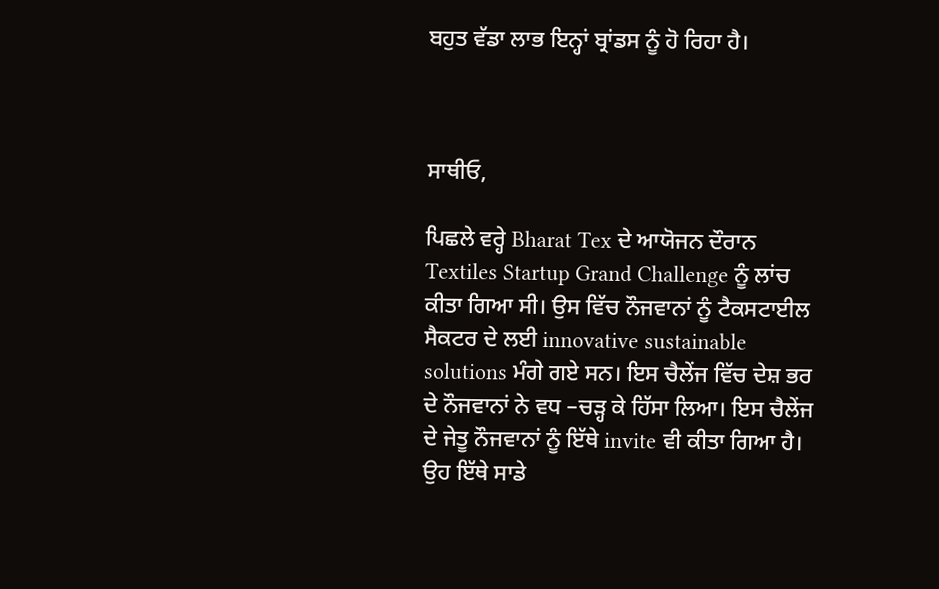ਬਹੁਤ ਵੱਡਾ ਲਾਭ ਇਨ੍ਹਾਂ ਬ੍ਰਾਂਡਸ ਨੂੰ ਹੋ ਰਿਹਾ ਹੈ।



ਸਾਥੀਓ,

ਪਿਛਲੇ ਵਰ੍ਹੇ Bharat Tex ਦੇ ਆਯੋਜਨ ਦੌਰਾਨ Textiles Startup Grand Challenge ਨੂੰ ਲਾਂਚ ਕੀਤਾ ਗਿਆ ਸੀ। ਉਸ ਵਿੱਚ ਨੌਜਵਾਨਾਂ ਨੂੰ ਟੈਕਸਟਾਈਲ ਸੈਕਟਰ ਦੇ ਲਈ innovative sustainable solutions ਮੰਗੇ ਗਏ ਸਨ। ਇਸ ਚੈਲੇਂਜ ਵਿੱਚ ਦੇਸ਼ ਭਰ ਦੇ ਨੌਜਵਾਨਾਂ ਨੇ ਵਧ –ਚੜ੍ਹ ਕੇ ਹਿੱਸਾ ਲਿਆ। ਇਸ ਚੈਲੇਂਜ ਦੇ ਜੇਤੂ ਨੌਜਵਾਨਾਂ ਨੂੰ ਇੱਥੇ invite ਵੀ ਕੀਤਾ ਗਿਆ ਹੈ। ਉਹ ਇੱਥੇ ਸਾਡੇ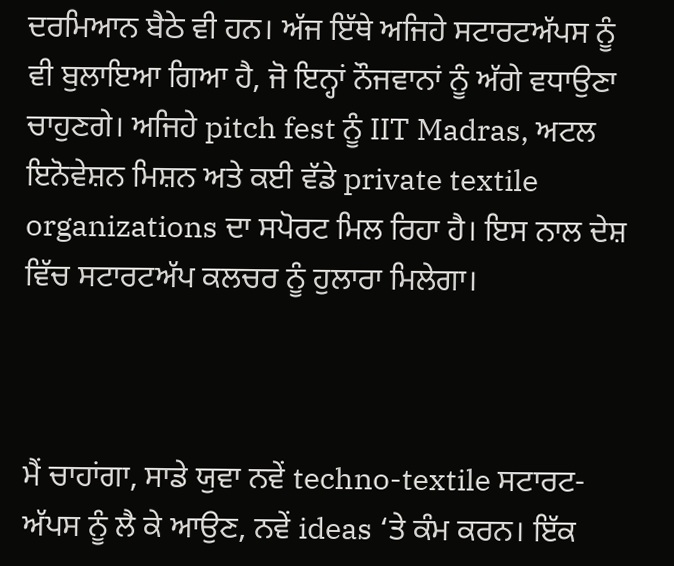ਦਰਮਿਆਨ ਬੈਠੇ ਵੀ ਹਨ। ਅੱਜ ਇੱਥੇ ਅਜਿਹੇ ਸਟਾਰਟਅੱਪਸ ਨੂੰ ਵੀ ਬੁਲਾਇਆ ਗਿਆ ਹੈ, ਜੋ ਇਨ੍ਹਾਂ ਨੌਜਵਾਨਾਂ ਨੂੰ ਅੱਗੇ ਵਧਾਉਣਾ ਚਾਹੁਣਗੇ। ਅਜਿਹੇ pitch fest ਨੂੰ IIT Madras, ਅਟਲ ਇਨੋਵੇਸ਼ਨ ਮਿਸ਼ਨ ਅਤੇ ਕਈ ਵੱਡੇ private textile organizations ਦਾ ਸਪੋਰਟ ਮਿਲ ਰਿਹਾ ਹੈ। ਇਸ ਨਾਲ ਦੇਸ਼ ਵਿੱਚ ਸਟਾਰਟਅੱਪ ਕਲਚਰ ਨੂੰ ਹੁਲਾਰਾ ਮਿਲੇਗਾ।



ਮੈਂ ਚਾਹਾਂਗਾ, ਸਾਡੇ ਯੁਵਾ ਨਵੇਂ techno-textile ਸਟਾਰਟ-ਅੱਪਸ ਨੂੰ ਲੈ ਕੇ ਆਉਣ, ਨਵੇਂ ideas ‘ਤੇ ਕੰਮ ਕਰਨ। ਇੱਕ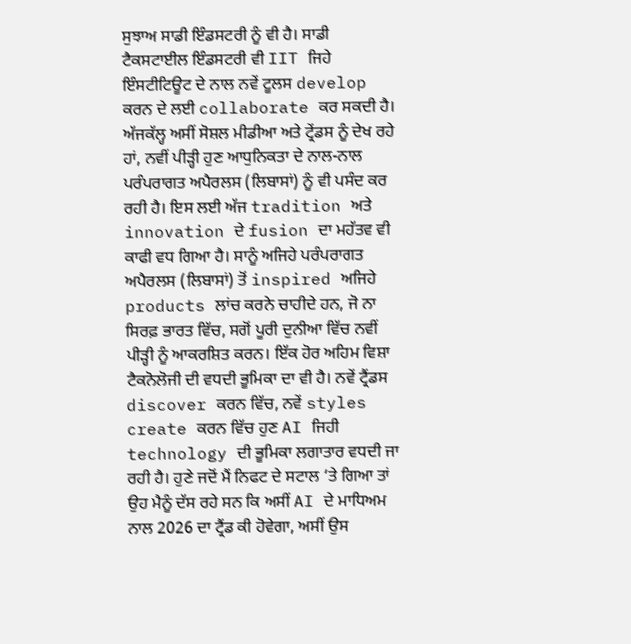ਸੁਝਾਅ ਸਾਡੀ ਇੰਡਸਟਰੀ ਨੂੰ ਵੀ ਹੈ। ਸਾਡੀ ਟੈਕਸਟਾਈਲ ਇੰਡਸਟਰੀ ਵੀ IIT ਜਿਹੇ ਇੰਸਟੀਟਿਊਟ ਦੇ ਨਾਲ ਨਵੇਂ ਟੂਲਸ develop ਕਰਨ ਦੇ ਲਈ collaborate ਕਰ ਸਕਦੀ ਹੈ। ਅੱਜਕੱਲ੍ਹ ਅਸੀਂ ਸੋਸ਼ਲ ਮੀਡੀਆ ਅਤੇ ਟ੍ਰੇਂਡਸ ਨੂੰ ਦੇਖ ਰਹੇ ਹਾਂ, ਨਵੀਂ ਪੀੜ੍ਹੀ ਹੁਣ ਆਧੁਨਿਕਤਾ ਦੇ ਨਾਲ-ਨਾਲ ਪਰੰਪਰਾਗਤ ਅਪੈਰਲਸ (ਲਿਬਾਸਾਂ) ਨੂੰ ਵੀ ਪਸੰਦ ਕਰ ਰਹੀ ਹੈ। ਇਸ ਲਈ ਅੱਜ tradition ਅਤੇ innovation ਦੇ fusion ਦਾ ਮਹੱਤਵ ਵੀ ਕਾਫੀ ਵਧ ਗਿਆ ਹੈ। ਸਾਨੂੰ ਅਜਿਹੇ ਪਰੰਪਰਾਗਤ ਅਪੈਰਲਸ (ਲਿਬਾਸਾਂ) ਤੋਂ inspired ਅਜਿਹੇ products ਲਾਂਚ ਕਰਨੇ ਚਾਹੀਦੇ ਹਨ, ਜੋ ਨਾ ਸਿਰਫ਼ ਭਾਰਤ ਵਿੱਚ, ਸਗੋਂ ਪੂਰੀ ਦੁਨੀਆ ਵਿੱਚ ਨਵੀਂ ਪੀੜ੍ਹੀ ਨੂੰ ਆਕਰਸ਼ਿਤ ਕਰਨ। ਇੱਕ ਹੋਰ ਅਹਿਮ ਵਿਸ਼ਾ ਟੈਕਨੋਲੋਜੀ ਦੀ ਵਧਦੀ ਭੂਮਿਕਾ ਦਾ ਵੀ ਹੈ। ਨਵੇਂ ਟ੍ਰੈਂਡਸ discover ਕਰਨ ਵਿੱਚ, ਨਵੇਂ styles create ਕਰਨ ਵਿੱਚ ਹੁਣ AI ਜਿਹੀ technology ਦੀ ਭੂਮਿਕਾ ਲਗਾਤਾਰ ਵਧਦੀ ਜਾ ਰਹੀ ਹੈ। ਹੁਣੇ ਜਦੋਂ ਮੈਂ ਨਿਫਟ ਦੇ ਸਟਾਲ ‘ਤੇ ਗਿਆ ਤਾਂ ਉਹ ਮੈਨੂੰ ਦੱਸ ਰਹੇ ਸਨ ਕਿ ਅਸੀਂ AI ਦੇ ਮਾਧਿਅਮ ਨਾਲ 2026 ਦਾ ਟ੍ਰੈਂਡ ਕੀ ਹੋਵੇਗਾ, ਅਸੀਂ ਉਸ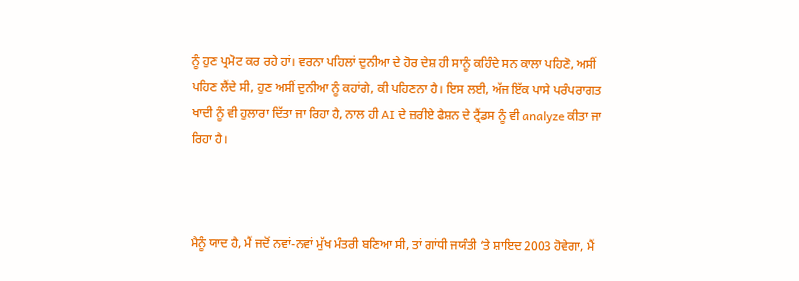ਨੂੰ ਹੁਣ ਪ੍ਰਮੋਟ ਕਰ ਰਹੇ ਹਾਂ। ਵਰਨਾ ਪਹਿਲਾਂ ਦੁਨੀਆ ਦੇ ਹੋਰ ਦੇਸ਼ ਹੀ ਸਾਨੂੰ ਕਹਿੰਦੇ ਸਨ ਕਾਲਾ ਪਹਿਣੋ, ਅਸੀਂ ਪਹਿਣ ਲੈਂਦੇ ਸੀ, ਹੁਣ ਅਸੀਂ ਦੁਨੀਆ ਨੂੰ ਕਹਾਂਗੇ, ਕੀ ਪਹਿਣਨਾ ਹੈ। ਇਸ ਲਈ, ਅੱਜ ਇੱਕ ਪਾਸੇ ਪਰੰਪਰਾਗਤ ਖਾਦੀ ਨੂੰ ਵੀ ਹੁਲਾਰਾ ਦਿੱਤਾ ਜਾ ਰਿਹਾ ਹੈ, ਨਾਲ ਹੀ AI ਦੇ ਜ਼ਰੀਏ ਫੈਸ਼ਨ ਦੇ ਟ੍ਰੈਂਡਸ ਨੂੰ ਵੀ analyze ਕੀਤਾ ਜਾ ਰਿਹਾ ਹੈ।



ਮੈਨੂੰ ਯਾਦ ਹੈ, ਮੈਂ ਜਦੋਂ ਨਵਾਂ-ਨਵਾਂ ਮੁੱਖ ਮੰਤਰੀ ਬਣਿਆ ਸੀ, ਤਾਂ ਗਾਂਧੀ ਜਯੰਤੀ ‘ਤੇ ਸ਼ਾਇਦ 2003 ਹੋਵੇਗਾ, ਮੈਂ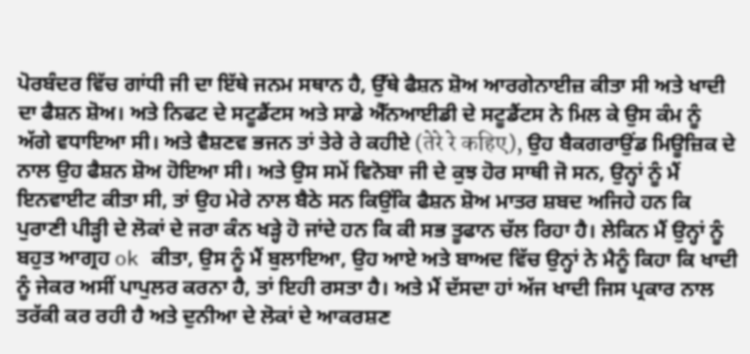ਪੋਰਬੰਦਰ ਵਿੱਚ ਗਾਂਧੀ ਜੀ ਦਾ ਇੱਥੇ ਜਨਮ ਸਥਾਨ ਹੈ, ਉੱਥੇ ਫੈਸ਼ਨ ਸ਼ੋਅ ਆਰਗੇਨਾਈਜ਼ ਕੀਤਾ ਸੀ ਅਤੇ ਖਾਦੀ ਦਾ ਫੈਸ਼ਨ ਸ਼ੋਅ। ਅਤੇ ਨਿਫਟ ਦੇ ਸਟੂਡੈਂਟਸ ਅਤੇ ਸਾਡੇ ਐੱਨਆਈਡੀ ਦੇ ਸਟੂਡੈਂਟਸ ਨੇ ਮਿਲ ਕੇ ਉਸ ਕੰਮ ਨੂੰ ਅੱਗੇ ਵਧਾਇਆ ਸੀ। ਅਤੇ ਵੈਸ਼ਣਵ ਭਜਨ ਤਾਂ ਤੇਰੇ ਰੇ ਕਹੀਏ (तेरे रे कहिए), ਉਹ ਬੈਕਗਰਾਉਂਡ ਮਿਊਜ਼ਿਕ ਦੇ ਨਾਲ ਉਹ ਫੈਸ਼ਨ ਸ਼ੋਅ ਹੋਇਆ ਸੀ। ਅਤੇ ਉਸ ਸਮੇਂ ਵਿਨੋਬਾ ਜੀ ਦੇ ਕੁਝ ਹੋਰ ਸਾਥੀ ਜੋ ਸਨ, ਉਨ੍ਹਾਂ ਨੂੰ ਮੈਂ ਇਨਵਾਈਟ ਕੀਤਾ ਸੀ, ਤਾਂ ਉਹ ਮੇਰੇ ਨਾਲ ਬੈਠੇ ਸਨ ਕਿਉਂਕਿ ਫੈਸ਼ਨ ਸ਼ੋਅ ਮਾਤਰ ਸ਼ਬਦ ਅਜਿਹੇ ਹਨ ਕਿ ਪੁਰਾਣੀ ਪੀੜ੍ਹੀ ਦੇ ਲੋਕਾਂ ਦੇ ਜਰਾ ਕੰਨ ਖੜ੍ਹੇ ਹੋ ਜਾਂਦੇ ਹਨ ਕਿ ਕੀ ਸਭ ਤੂਫਾਨ ਚੱਲ ਰਿਹਾ ਹੈ। ਲੇਕਿਨ ਮੈਂ ਉਨ੍ਹਾਂ ਨੂੰ ਬਹੁਤ ਆਗ੍ਰਹ ok ਕੀਤਾ, ਉਸ ਨੂੰ ਮੈਂ ਬੁਲਾਇਆ, ਉਹ ਆਏ ਅਤੇ ਬਾਅਦ ਵਿੱਚ ਉਨ੍ਹਾਂ ਨੇ ਮੈਨੂੰ ਕਿਹਾ ਕਿ ਖਾਦੀ ਨੂੰ ਜੇਕਰ ਅਸੀਂ ਪਾਪੁਲਰ ਕਰਨਾ ਹੈ, ਤਾਂ ਇਹੀ ਰਸਤਾ ਹੈ। ਅਤੇ ਮੈਂ ਦੱਸਦਾ ਹਾਂ ਅੱਜ ਖਾਦੀ ਜਿਸ ਪ੍ਰਕਾਰ ਨਾਲ ਤਰੱਕੀ ਕਰ ਰਹੀ ਹੈ ਅਤੇ ਦੁਨੀਆ ਦੇ ਲੋਕਾਂ ਦੇ ਆਕਰਸ਼ਣ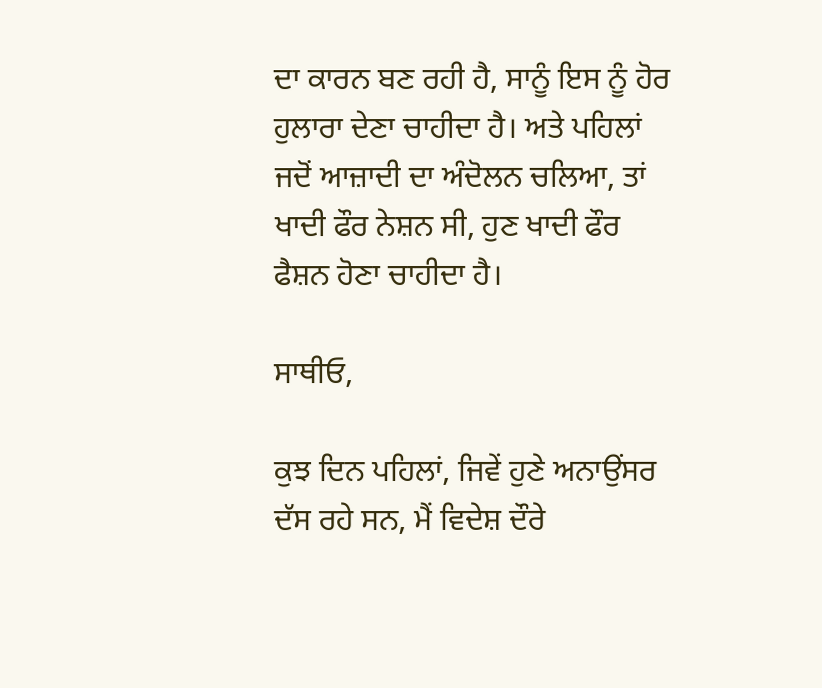ਦਾ ਕਾਰਨ ਬਣ ਰਹੀ ਹੈ, ਸਾਨੂੰ ਇਸ ਨੂੰ ਹੋਰ ਹੁਲਾਰਾ ਦੇਣਾ ਚਾਹੀਦਾ ਹੈ। ਅਤੇ ਪਹਿਲਾਂ ਜਦੋਂ ਆਜ਼ਾਦੀ ਦਾ ਅੰਦੋਲਨ ਚਲਿਆ, ਤਾਂ ਖਾਦੀ ਫੌਰ ਨੇਸ਼ਨ ਸੀ, ਹੁਣ ਖਾਦੀ ਫੌਰ ਫੈਸ਼ਨ ਹੋਣਾ ਚਾਹੀਦਾ ਹੈ।

ਸਾਥੀਓ,

ਕੁਝ ਦਿਨ ਪਹਿਲਾਂ, ਜਿਵੇਂ ਹੁਣੇ ਅਨਾਉਂਸਰ ਦੱਸ ਰਹੇ ਸਨ, ਮੈਂ ਵਿਦੇਸ਼ ਦੌਰੇ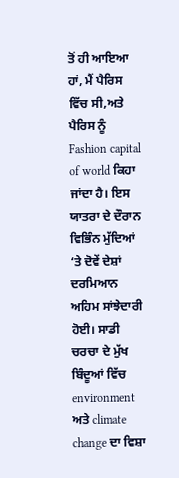ਤੋਂ ਹੀ ਆਇਆ ਹਾਂ, ਮੈਂ ਪੈਰਿਸ ਵਿੱਚ ਸੀ,ਅਤੇ ਪੈਰਿਸ ਨੂੰ Fashion capital of world ਕਿਹਾ ਜਾਂਦਾ ਹੈ। ਇਸ ਯਾਤਰਾ ਦੇ ਦੌਰਾਨ ਵਿਭਿੰਨ ਮੁੱਦਿਆਂ ‘ਤੇ ਦੋਵੇਂ ਦੇਸ਼ਾਂ ਦਰਮਿਆਨ ਅਹਿਮ ਸਾਂਝੇਦਾਰੀ ਹੋਈ। ਸਾਡੀ ਚਰਚਾ ਦੇ ਮੁੱਖ ਬਿੰਦੂਆਂ ਵਿੱਚ environment ਅਤੇ climate change ਦਾ ਵਿਸ਼ਾ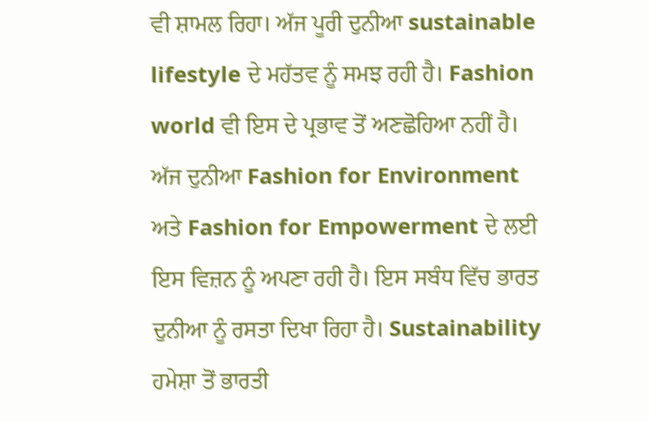ਵੀ ਸ਼ਾਮਲ ਰਿਹਾ। ਅੱਜ ਪੂਰੀ ਦੁਨੀਆ sustainable lifestyle ਦੇ ਮਹੱਤਵ ਨੂੰ ਸਮਝ ਰਹੀ ਹੈ। Fashion world ਵੀ ਇਸ ਦੇ ਪ੍ਰਭਾਵ ਤੋਂ ਅਣਛੋਹਿਆ ਨਹੀਂ ਹੈ। ਅੱਜ ਦੁਨੀਆ Fashion for Environment ਅਤੇ Fashion for Empowerment ਦੇ ਲਈ ਇਸ ਵਿਜ਼ਨ ਨੂੰ ਅਪਣਾ ਰਹੀ ਹੈ। ਇਸ ਸਬੰਧ ਵਿੱਚ ਭਾਰਤ ਦੁਨੀਆ ਨੂੰ ਰਸਤਾ ਦਿਖਾ ਰਿਹਾ ਹੈ। Sustainability ਹਮੇਸ਼ਾ ਤੋਂ ਭਾਰਤੀ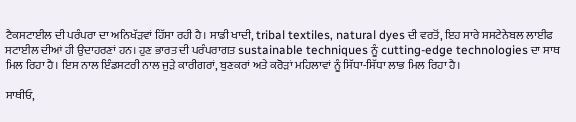ਟੈਕਸਟਾਈਲ ਦੀ ਪਰੰਪਰਾ ਦਾ ਅਨਿਖੱੜਵਾਂ ਹਿੱਸਾ ਰਹੀ ਹੈ। ਸਾਡੀ ਖਾਦੀ, tribal textiles, natural dyes ਦੀ ਵਰਤੋਂ, ਇਹ ਸਾਰੇ ਸਸਟੇਨੇਬਲ ਲਾਈਫ ਸਟਾਈਲ ਦੀਆਂ ਹੀ ਉਦਾਹਰਣਾਂ ਹਨ। ਹੁਣ ਭਾਰਤ ਦੀ ਪਰੰਪਰਾਗਤ sustainable techniques ਨੂੰ cutting-edge technologies ਦਾ ਸਾਥ ਮਿਲ ਰਿਹਾ ਹੈ। ਇਸ ਨਾਲ ਇੰਡਸਟਰੀ ਨਾਲ ਜੁੜੇ ਕਾਰੀਗਰਾਂ, ਬੁਣਕਰਾਂ ਅਤੇ ਕਰੋੜਾਂ ਮਹਿਲਾਵਾਂ ਨੂੰ ਸਿੱਧਾ-ਸਿੱਧਾ ਲਾਭ ਮਿਲ ਰਿਹਾ ਹੈ।

ਸਾਥੀਓ,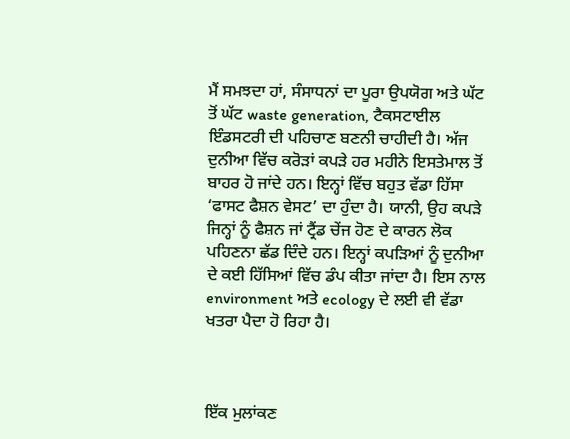ਮੈਂ ਸਮਝਦਾ ਹਾਂ, ਸੰਸਾਧਨਾਂ ਦਾ ਪੂਰਾ ਉਪਯੋਗ ਅਤੇ ਘੱਟ ਤੋਂ ਘੱਟ waste generation, ਟੈਕਸਟਾਈਲ ਇੰਡਸਟਰੀ ਦੀ ਪਹਿਚਾਣ ਬਣਨੀ ਚਾਹੀਦੀ ਹੈ। ਅੱਜ ਦੁਨੀਆ ਵਿੱਚ ਕਰੋੜਾਂ ਕਪੜੇ ਹਰ ਮਹੀਨੇ ਇਸਤੇਮਾਲ ਤੋਂ ਬਾਹਰ ਹੋ ਜਾਂਦੇ ਹਨ। ਇਨ੍ਹਾਂ ਵਿੱਚ ਬਹੁਤ ਵੱਡਾ ਹਿੱਸਾ ‘ਫਾਸਟ ਫੈਸ਼ਨ ਵੇਸਟ’ ਦਾ ਹੁੰਦਾ ਹੈ। ਯਾਨੀ, ਉਹ ਕਪੜੇ ਜਿਨ੍ਹਾਂ ਨੂੰ ਫੈਸ਼ਨ ਜਾਂ ਟ੍ਰੈਂਡ ਚੇਂਜ ਹੋਣ ਦੇ ਕਾਰਨ ਲੋਕ ਪਹਿਣਨਾ ਛੱਡ ਦਿੰਦੇ ਹਨ। ਇਨ੍ਹਾਂ ਕਪੜਿਆਂ ਨੂੰ ਦੁਨੀਆ ਦੇ ਕਈ ਹਿੱਸਿਆਂ ਵਿੱਚ ਡੰਪ ਕੀਤਾ ਜਾਂਦਾ ਹੈ। ਇਸ ਨਾਲ environment ਅਤੇ ecology ਦੇ ਲਈ ਵੀ ਵੱਡਾ ਖਤਰਾ ਪੈਦਾ ਹੋ ਰਿਹਾ ਹੈ।



ਇੱਕ ਮੁਲਾਂਕਣ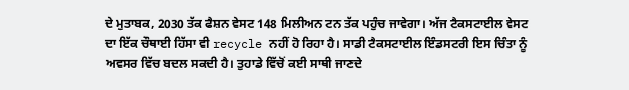ਦੇ ਮੁਤਾਬਕ, 2030 ਤੱਕ ਫੈਸ਼ਨ ਵੇਸਟ 148 ਮਿਲੀਅਨ ਟਨ ਤੱਕ ਪਹੁੰਚ ਜਾਵੇਗਾ। ਅੱਜ ਟੈਕਸਟਾਈਲ ਵੇਸਟ ਦਾ ਇੱਕ ਚੌਥਾਈ ਹਿੱਸਾ ਵੀ recycle ਨਹੀਂ ਹੋ ਰਿਹਾ ਹੈ। ਸਾਡੀ ਟੈਕਸਟਾਈਲ ਇੰਡਸਟਰੀ ਇਸ ਚਿੰਤਾ ਨੂੰ ਅਵਸਰ ਵਿੱਚ ਬਦਲ ਸਕਦੀ ਹੈ। ਤੁਹਾਡੇ ਵਿੱਚੋਂ ਕਈ ਸਾਥੀ ਜਾਣਦੇ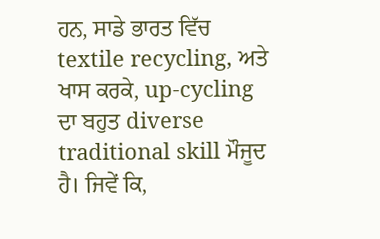ਹਨ, ਸਾਡੇ ਭਾਰਤ ਵਿੱਚ textile recycling, ਅਤੇ ਖਾਸ ਕਰਕੇ, up-cycling ਦਾ ਬਹੁਤ diverse traditional skill ਮੌਜੂਦ ਹੈ। ਜਿਵੇਂ ਕਿ,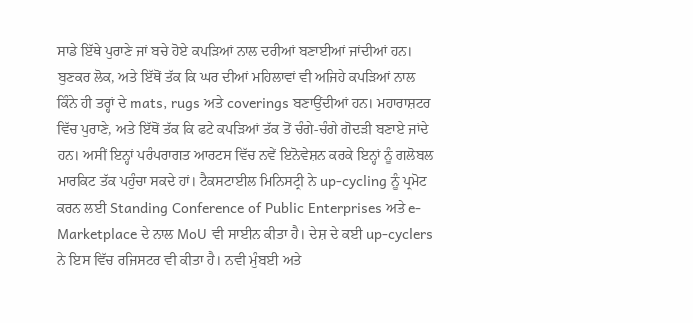ਸਾਡੇ ਇੱਥੇ ਪੁਰਾਣੇ ਜਾਂ ਬਚੇ ਹੋਏ ਕਪੜਿਆਂ ਨਾਲ ਦਰੀਆਂ ਬਣਾਈਆਂ ਜਾਂਦੀਆਂ ਹਨ। ਬੁਣਕਰ ਲੋਕ, ਅਤੇ ਇੱਥੋਂ ਤੱਕ ਕਿ ਘਰ ਦੀਆਂ ਮਹਿਲਾਵਾਂ ਵੀ ਅਜਿਹੇ ਕਪੜਿਆਂ ਨਾਲ ਕਿੰਨੇ ਹੀ ਤਰ੍ਹਾਂ ਦੇ mats, rugs ਅਤੇ coverings ਬਣਾਉਂਦੀਆਂ ਹਨ। ਮਹਾਰਾਸ਼ਟਰ ਵਿੱਚ ਪੁਰਾਣੇ, ਅਤੇ ਇੱਥੋਂ ਤੱਕ ਕਿ ਫਟੇ ਕਪੜਿਆਂ ਤੱਕ ਤੋਂ ਚੰਗੇ-ਚੰਗੇ ਗੋਦੜੀ ਬਣਾਏ ਜਾਂਦੇ ਹਨ। ਅਸੀਂ ਇਨ੍ਹਾਂ ਪਰੰਪਰਾਗਤ ਆਰਟਸ ਵਿੱਚ ਨਵੇਂ ਇਨੋਵੇਸ਼ਨ ਕਰਕੇ ਇਨ੍ਹਾਂ ਨੂੰ ਗਲੋਬਲ ਮਾਰਕਿਟ ਤੱਕ ਪਹੁੰਚਾ ਸਕਦੇ ਹਾਂ। ਟੈਕਸਟਾਈਲ ਮਿਨਿਸਟ੍ਰੀ ਨੇ up-cycling ਨੂੰ ਪ੍ਰਮੋਟ ਕਰਨ ਲਈ Standing Conference of Public Enterprises ਅਤੇ e-Marketplace ਦੇ ਨਾਲ MoU ਵੀ ਸਾਈਨ ਕੀਤਾ ਹੈ। ਦੇਸ਼ ਦੇ ਕਈ up-cyclers ਨੇ ਇਸ ਵਿੱਚ ਰਜਿਸਟਰ ਵੀ ਕੀਤਾ ਹੈ। ਨਵੀ ਮੁੰਬਈ ਅਤੇ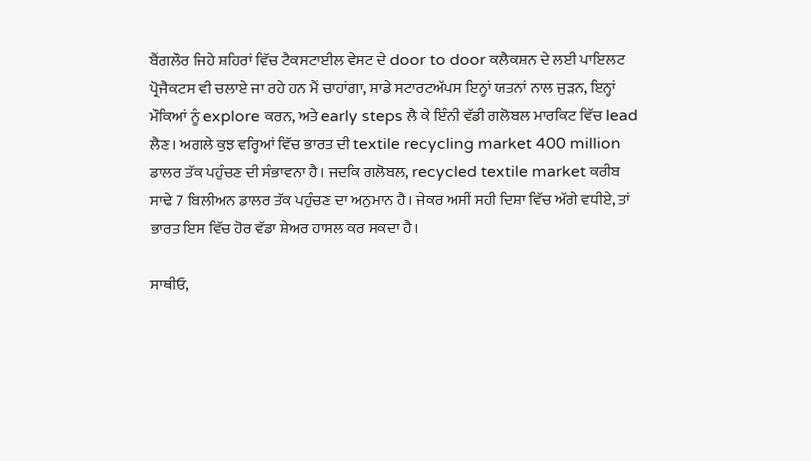ਬੈਂਗਲੌਰ ਜਿਹੇ ਸ਼ਹਿਰਾਂ ਵਿੱਚ ਟੈਕਸਟਾਈਲ ਵੇਸਟ ਦੇ door to door ਕਲੈਕਸ਼ਨ ਦੇ ਲਈ ਪਾਇਲਟ ਪ੍ਰੋਜੈਕਟਸ ਵੀ ਚਲਾਏ ਜਾ ਰਹੇ ਹਨ ਮੈਂ ਚਾਹਾਂਗਾ, ਸਾਡੇ ਸਟਾਰਟਅੱਪਸ ਇਨ੍ਹਾਂ ਯਤਨਾਂ ਨਾਲ ਜੁੜਨ, ਇਨ੍ਹਾਂ ਮੌਕਿਆਂ ਨੂੰ explore ਕਰਨ, ਅਤੇ early steps ਲੈ ਕੇ ਇੰਨੀ ਵੱਡੀ ਗਲੋਬਲ ਮਾਰਕਿਟ ਵਿੱਚ lead ਲੈਣ। ਅਗਲੇ ਕੁਝ ਵਰ੍ਹਿਆਂ ਵਿੱਚ ਭਾਰਤ ਦੀ textile recycling market 400 million ਡਾਲਰ ਤੱਕ ਪਹੁੰਚਣ ਦੀ ਸੰਭਾਵਨਾ ਹੈ। ਜਦਕਿ ਗਲੋਬਲ, recycled textile market ਕਰੀਬ ਸਾਢੇ 7 ਬਿਲੀਅਨ ਡਾਲਰ ਤੱਕ ਪਹੁੰਚਣ ਦਾ ਅਨੁਮਾਨ ਹੈ। ਜੇਕਰ ਅਸੀਂ ਸਹੀ ਦਿਸ਼ਾ ਵਿੱਚ ਅੱਗੇ ਵਧੀਏ, ਤਾਂ ਭਾਰਤ ਇਸ ਵਿੱਚ ਹੋਰ ਵੱਡਾ ਸ਼ੇਅਰ ਹਾਸਲ ਕਰ ਸਕਦਾ ਹੈ।

ਸਾਥੀਓ,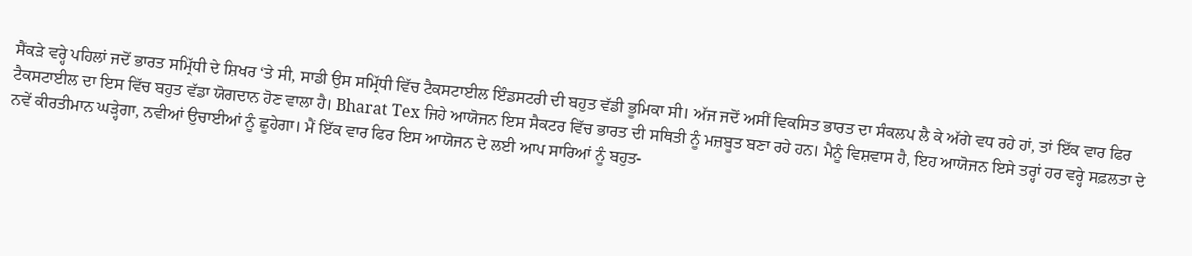ਸੈਂਕੜੇ ਵਰ੍ਹੇ ਪਹਿਲਾਂ ਜਦੋਂ ਭਾਰਤ ਸਮ੍ਰਿੱਧੀ ਦੇ ਸ਼ਿਖਰ ‘ਤੇ ਸੀ, ਸਾਡੀ ਉਸ ਸਮ੍ਰਿੱਧੀ ਵਿੱਚ ਟੈਕਸਟਾਈਲ ਇੰਡਸਟਰੀ ਦੀ ਬਹੁਤ ਵੱਡੀ ਭੂਮਿਕਾ ਸੀ। ਅੱਜ ਜਦੋਂ ਅਸੀਂ ਵਿਕਸਿਤ ਭਾਰਤ ਦਾ ਸੰਕਲਪ ਲੈ ਕੇ ਅੱਗੇ ਵਧ ਰਹੇ ਹਾਂ, ਤਾਂ ਇੱਕ ਵਾਰ ਫਿਰ ਟੈਕਸਟਾਈਲ ਦਾ ਇਸ ਵਿੱਚ ਬਹੁਤ ਵੱਡਾ ਯੋਗਦਾਨ ਹੋਣ ਵਾਲਾ ਹੈ। Bharat Tex ਜਿਹੇ ਆਯੋਜਨ ਇਸ ਸੈਕਟਰ ਵਿੱਚ ਭਾਰਤ ਦੀ ਸਥਿਤੀ ਨੂੰ ਮਜ਼ਬੂਤ ਬਣਾ ਰਹੇ ਹਨ। ਮੈਨੂੰ ਵਿਸ਼ਵਾਸ ਹੈ, ਇਹ ਆਯੋਜਨ ਇਸੇ ਤਰ੍ਹਾਂ ਹਰ ਵਰ੍ਹੇ ਸਫ਼ਲਤਾ ਦੇ ਨਵੇਂ ਕੀਰਤੀਮਾਨ ਘੜ੍ਹੇਗਾ, ਨਵੀਆਂ ਉਚਾਈਆਂ ਨੂੰ ਛੂਹੇਗਾ। ਮੈਂ ਇੱਕ ਵਾਰ ਫਿਰ ਇਸ ਆਯੋਜਨ ਦੇ ਲਈ ਆਪ ਸਾਰਿਆਂ ਨੂੰ ਬਹੁਤ-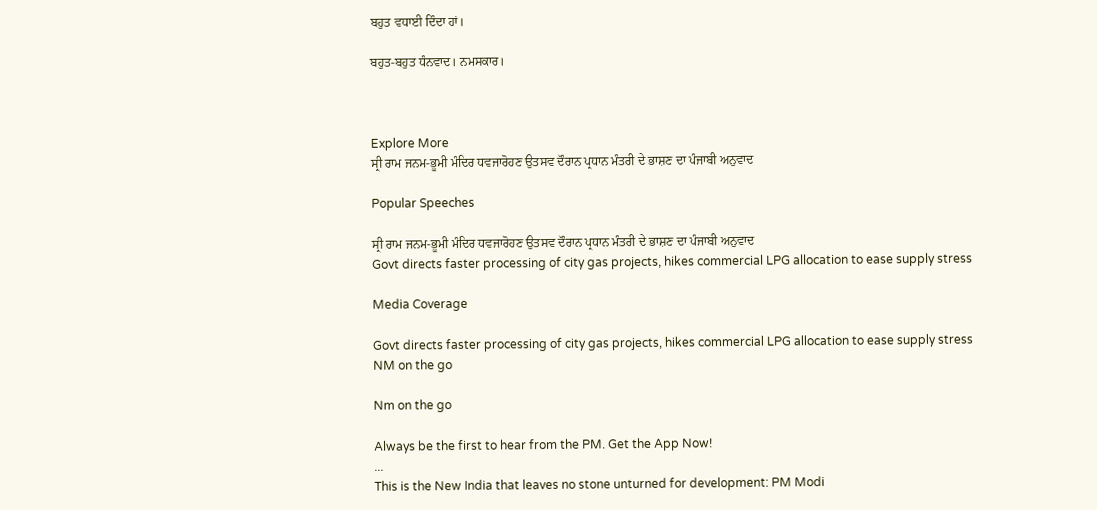ਬਹੁਤ ਵਧਾਈ ਦਿੰਦਾ ਹਾਂ।

ਬਹੁਤ-ਬਹੁਤ ਧੰਨਵਾਦ। ਨਮਸਕਾਰ।



Explore More
ਸ੍ਰੀ ਰਾਮ ਜਨਮ-ਭੂਮੀ ਮੰਦਿਰ ਧਵਜਾਰੋਹਣ ਉਤਸਵ ਦੌਰਾਨ ਪ੍ਰਧਾਨ ਮੰਤਰੀ ਦੇ ਭਾਸ਼ਣ ਦਾ ਪੰਜਾਬੀ ਅਨੁਵਾਦ

Popular Speeches

ਸ੍ਰੀ ਰਾਮ ਜਨਮ-ਭੂਮੀ ਮੰਦਿਰ ਧਵਜਾਰੋਹਣ ਉਤਸਵ ਦੌਰਾਨ ਪ੍ਰਧਾਨ ਮੰਤਰੀ ਦੇ ਭਾਸ਼ਣ ਦਾ ਪੰਜਾਬੀ ਅਨੁਵਾਦ
Govt directs faster processing of city gas projects, hikes commercial LPG allocation to ease supply stress

Media Coverage

Govt directs faster processing of city gas projects, hikes commercial LPG allocation to ease supply stress
NM on the go

Nm on the go

Always be the first to hear from the PM. Get the App Now!
...
This is the New India that leaves no stone unturned for development: PM Modi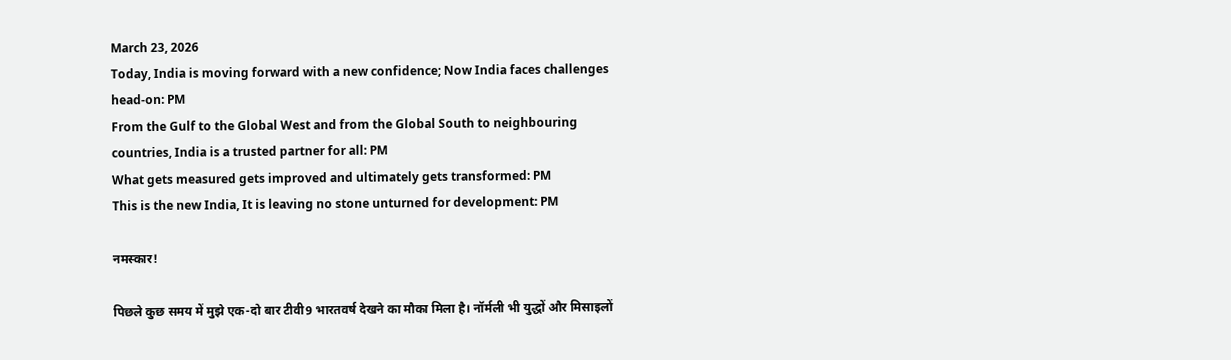March 23, 2026
Today, India is moving forward with a new confidence; Now India faces challenges head-on: PM
From the Gulf to the Global West and from the Global South to neighbouring countries, India is a trusted partner for all: PM
What gets measured gets improved and ultimately gets transformed: PM
This is the new India, It is leaving no stone unturned for development: PM

नमस्कार!

पिछले कुछ समय में मुझे एक-दो बार टीवी9 भारतवर्ष देखने का मौका मिला है। नॉर्मली भी युद्धों और मिसाइलों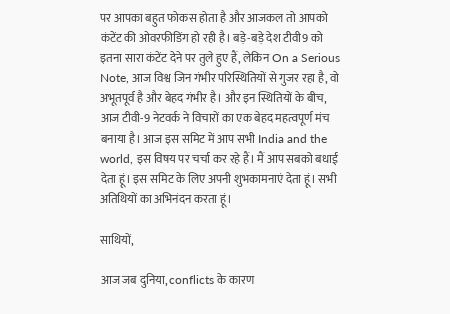पर आपका बहुत फोकस होता है और आजकल तो आपको कंटेंट की ओवरफीडिंग हो रही है। बड़े-बड़े देश टीवी9 को इतना सारा कंटेंट देने पर तुले हुए हैं, लेकिन On a Serious Note, आज विश्व जिन गंभीर परिस्थितियों से गुजर रहा है, वो अभूतपूर्व है और बेहद गंभीर है। और इन स्थितियों के बीच, आज टीवी-9 नेटवर्क ने विचारों का एक बेहद महत्वपूर्ण मंच बनाया है। आज इस समिट में आप सभी India and the world, इस विषय पर चर्चा कर रहे हैं। मैं आप सबको बधाई देता हूं। इस समिट के लिए अपनी शुभकामनाएं देता हूं। सभी अतिथियों का अभिनंदन करता हूं।

साथियों,

आज जब दुनिया, conflicts के कारण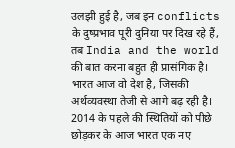उलझी हुई है, जब इन conflicts के दुष्प्रभाव पूरी दुनिया पर दिख रहे हैं, तब India and the world की बात करना बहुत ही प्रासंगिक है। भारत आज वो देश है, जिसकी अर्थव्यवस्था तेजी से आगे बढ़ रही है। 2014 के पहले की स्थितियों को पीछे छोड़कर के आज भारत एक नए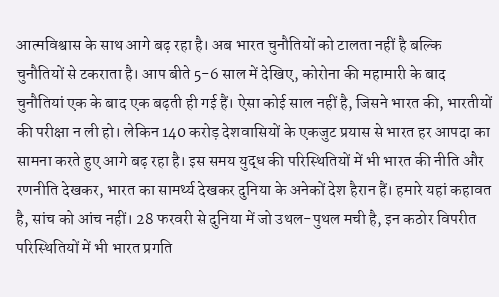आत्मविश्वास के साथ आगे बढ़ रहा है। अब भारत चुनौतियों को टालता नहीं है बल्कि चुनौतियों से टकराता है। आप बीते 5-6 साल में देखिए, कोरोना की महामारी के बाद चुनौतियां एक के बाद एक बढ़ती ही गई हैं। ऐसा कोई साल नहीं है, जिसने भारत की, भारतीयों की परीक्षा न ली हो। लेकिन 140 करोड़ देशवासियों के एकजुट प्रयास से भारत हर आपदा का सामना करते हुए आगे बढ़ रहा है। इस समय युद्ध की परिस्थितियों में भी भारत की नीति और रणनीति देखकर, भारत का सामर्थ्य देखकर दुनिया के अनेकों देश हैरान हैं। हमारे यहां कहावत है, सांच को आंच नहीं। 28 फरवरी से दुनिया में जो उथल-पुथल मची है, इन कठोर विपरीत परिस्थितियों में भी भारत प्रगति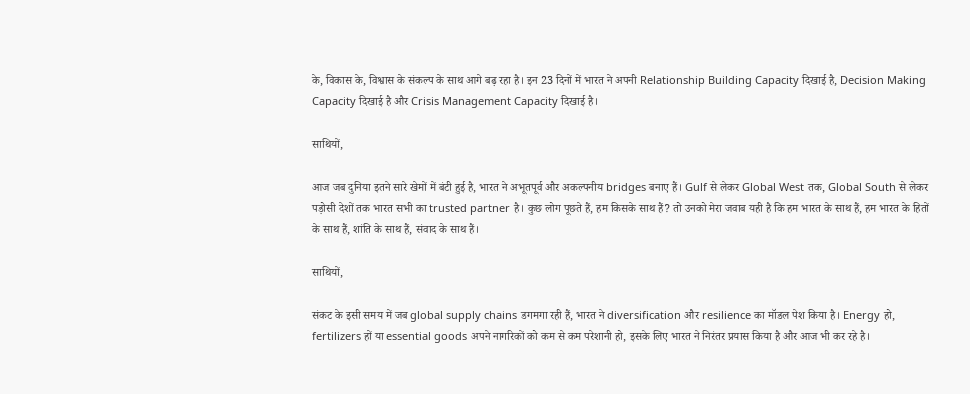के, विकास के, विश्वास के संकल्प के साथ आगे बढ़ रहा है। इन 23 दिनों में भारत ने अपनी Relationship Building Capacity दिखाई है, Decision Making Capacity दिखाई है और Crisis Management Capacity दिखाई है।

साथियों,

आज जब दुनिया इतने सारे खेमों में बंटी हुई है, भारत ने अभूतपूर्व और अकल्पनीय bridges बनाए हैं। Gulf से लेकर Global West तक, Global South से लेकर पड़ोसी देशों तक भारत सभी का trusted partner है। कुछ लोग पूछते हैं, हम किसके साथ हैं? तो उनको मेरा जवाब यही है कि हम भारत के साथ हैं, हम भारत के हितों के साथ हैं, शांति के साथ हैं, संवाद के साथ हैं।

साथियों,

संकट के इसी समय में जब global supply chains डगमगा रही हैं, भारत ने diversification और resilience का मॉडल पेश किया है। Energy हो, fertilizers हों या essential goods अपने नागरिकों को कम से कम परेशानी हो, इसके लिए भारत ने निरंतर प्रयास किया है और आज भी कर रहे है।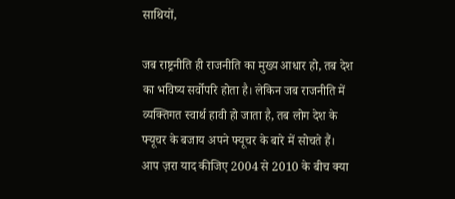साथियों,

जब राष्ट्रनीति ही राजनीति का मुख्य आधार हो, तब देश का भविष्य सर्वोपरि होता है। लेकिन जब राजनीति में व्यक्तिगत स्वार्थ हावी हो जाता है, तब लोग देश के फ्यूचर के बजाय अपने फ्यूचर के बारे में सोचते हैं। आप ज़रा याद कीजिए 2004 से 2010 के बीच क्या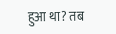हुआ था? तब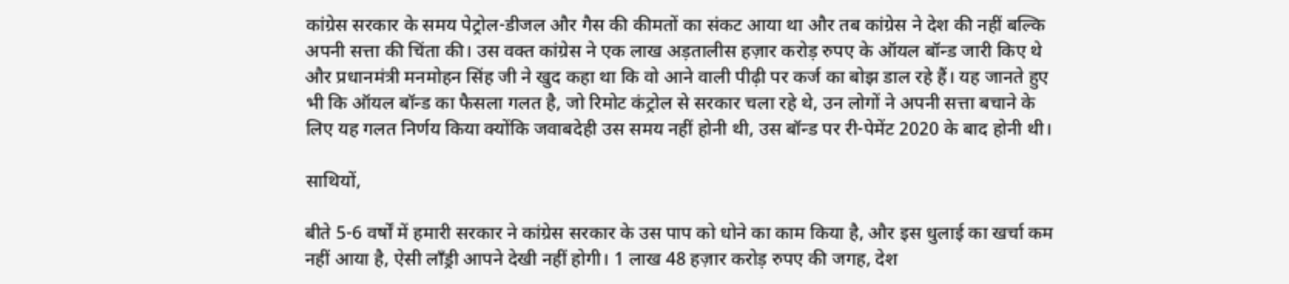कांग्रेस सरकार के समय पेट्रोल-डीजल और गैस की कीमतों का संकट आया था और तब कांग्रेस ने देश की नहीं बल्कि अपनी सत्ता की चिंता की। उस वक्त कांग्रेस ने एक लाख अड़तालीस हज़ार करोड़ रुपए के ऑयल बॉन्ड जारी किए थे और प्रधानमंत्री मनमोहन सिंह जी ने खुद कहा था कि वो आने वाली पीढ़ी पर कर्ज का बोझ डाल रहे हैं। यह जानते हुए भी कि ऑयल बॉन्ड का फैसला गलत है, जो रिमोट कंट्रोल से सरकार चला रहे थे, उन लोगों ने अपनी सत्ता बचाने के लिए यह गलत निर्णय किया क्योंकि जवाबदेही उस समय नहीं होनी थी, उस बॉन्ड पर री-पेमेंट 2020 के बाद होनी थी।

साथियों,

बीते 5-6 वर्षों में हमारी सरकार ने कांग्रेस सरकार के उस पाप को धोने का काम किया है, और इस धुलाई का खर्चा कम नहीं आया है, ऐसी लाँड्री आपने देखी नहीं होगी। 1 लाख 48 हज़ार करोड़ रुपए की जगह, देश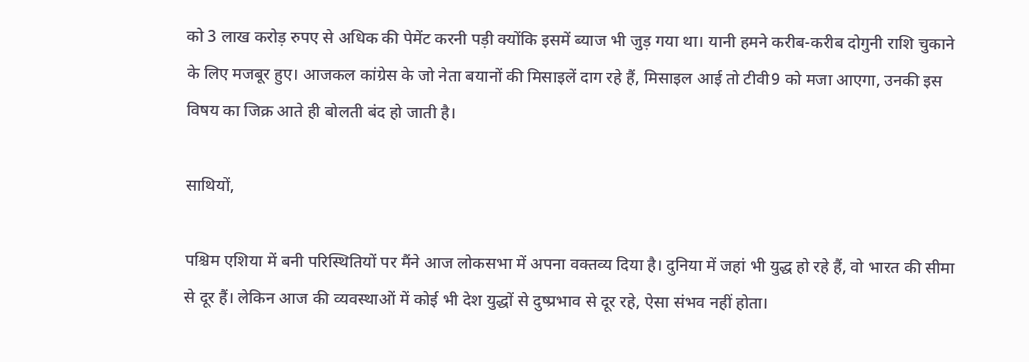को 3 लाख करोड़ रुपए से अधिक की पेमेंट करनी पड़ी क्योंकि इसमें ब्याज भी जुड़ गया था। यानी हमने करीब-करीब दोगुनी राशि चुकाने के लिए मजबूर हुए। आजकल कांग्रेस के जो नेता बयानों की मिसाइलें दाग रहे हैं, मिसाइल आई तो टीवी9 को मजा आएगा, उनकी इस विषय का जिक्र आते ही बोलती बंद हो जाती है।

साथियों,

पश्चिम एशिया में बनी परिस्थितियों पर मैंने आज लोकसभा में अपना वक्तव्य दिया है। दुनिया में जहां भी युद्ध हो रहे हैं, वो भारत की सीमा से दूर हैं। लेकिन आज की व्यवस्थाओं में कोई भी देश युद्धों से दुष्प्रभाव से दूर रहे, ऐसा संभव नहीं होता।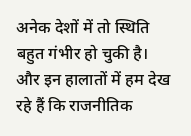अनेक देशों में तो स्थिति बहुत गंभीर हो चुकी है। और इन हालातों में हम देख रहे हैं कि राजनीतिक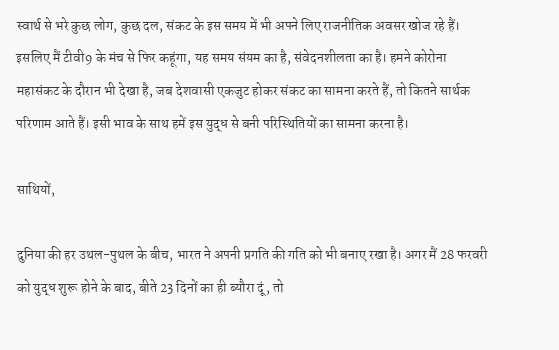स्वार्थ से भरे कुछ लोग, कुछ दल, संकट के इस समय में भी अपने लिए राजनीतिक अवसर खोज रहे हैं। इसलिए मैं टीवी9 के मंच से फिर कहूंगा, यह समय संयम का है, संवेदनशीलता का है। हमने कोरोना महासंकट के दौरान भी देखा है, जब देशवासी एकजुट होकर संकट का सामना करते हैं, तो कितने सार्थक परिणाम आते हैं। इसी भाव के साथ हमें इस युद्ध से बनी परिस्थितियों का सामना करना है।

साथियों,

दुनिया की हर उथल-पुथल के बीच, भारत ने अपनी प्रगति की गति को भी बनाए रखा है। अगर मैं 28 फरवरी को युद्ध शुरू होने के बाद, बीते 23 दिनों का ही ब्यौरा दूं, तो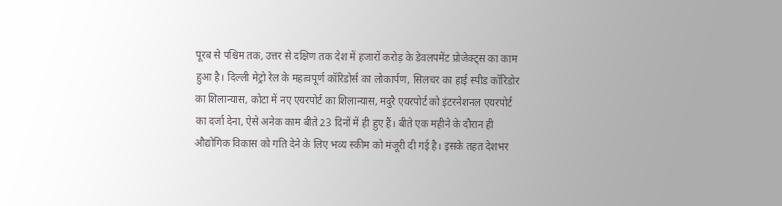पूरब से पश्चिम तक, उत्तर से दक्षिण तक देश में हजारों करोड़ के डेवलपमेंट प्रोजेक्ट्स का काम हुआ है। दिल्ली मेट्रो रेल के महत्वपूर्ण कॉरिडोर्स का लोकार्पण, सिलचर का हाई स्पीड कॉरिडोर का शिलान्यास, कोटा में नए एयरपोर्ट का शिलान्यास, मदुरै एयरपोर्ट को इंटरनेशनल एयरपोर्ट का दर्जा देना, ऐसे अनेक काम बीते 23 दिनों में ही हुए हैं। बीते एक महीने के दौरान ही औद्योगिक विकास को गति देने के लिए भव्य स्कीम को मंजूरी दी गई है। इसके तहत देशभर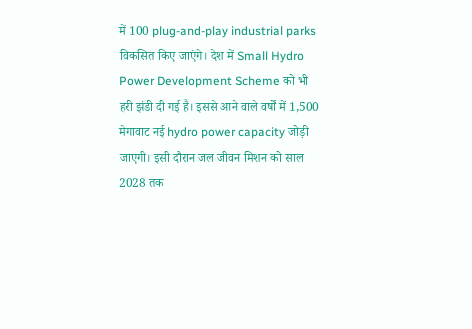में 100 plug-and-play industrial parks विकसित किए जाएंगे। देश में Small Hydro Power Development Scheme को भी हरी झंडी दी गई है। इससे आने वाले वर्षों में 1,500 मेगावाट नई hydro power capacity जोड़ी जाएगी। इसी दौरान जल जीवन मिशन को साल 2028 तक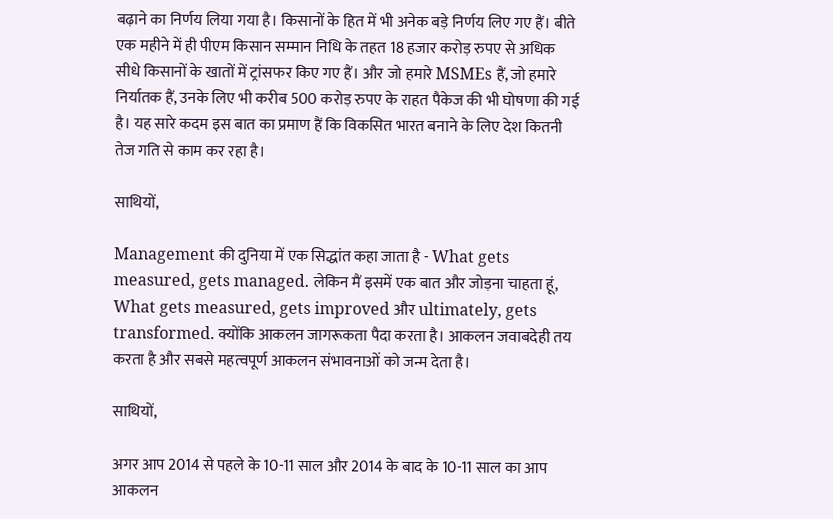बढ़ाने का निर्णय लिया गया है। किसानों के हित में भी अनेक बड़े निर्णय लिए गए हैं। बीते एक महीने में ही पीएम किसान सम्मान निधि के तहत 18 हजार करोड़ रुपए से अधिक सीधे किसानों के खातों में ट्रांसफर किए गए हैं। और जो हमारे MSMEs हैं, जो हमारे निर्यातक हैं, उनके लिए भी करीब 500 करोड़ रुपए के राहत पैकेज की भी घोषणा की गई है। यह सारे कदम इस बात का प्रमाण हैं कि विकसित भारत बनाने के लिए देश कितनी तेज गति से काम कर रहा है।

साथियों,

Management की दुनिया में एक सिद्धांत कहा जाता है - What gets measured, gets managed. लेकिन मैं इसमें एक बात और जोड़ना चाहता हूं, What gets measured, gets improved और ultimately, gets transformed. क्योंकि आकलन जागरूकता पैदा करता है। आकलन जवाबदेही तय करता है और सबसे महत्वपूर्ण आकलन संभावनाओं को जन्म देता है।

साथियों,

अगर आप 2014 से पहले के 10-11 साल और 2014 के बाद के 10-11 साल का आप आकलन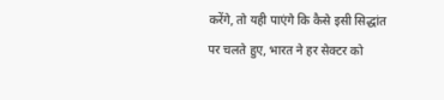करेंगे, तो यही पाएंगे कि कैसे इसी सिद्धांत पर चलते हुए, भारत ने हर सेक्टर को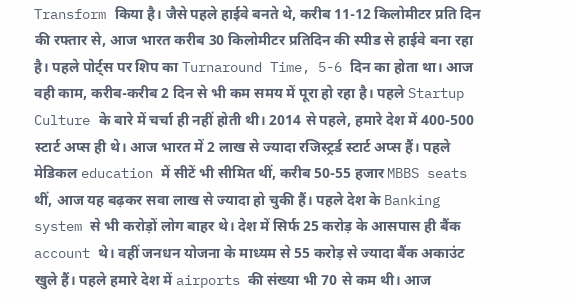Transform किया है। जैसे पहले हाईवे बनते थे, करीब 11-12 किलोमीटर प्रति दिन की रफ्तार से, आज भारत करीब 30 किलोमीटर प्रतिदिन की स्पीड से हाईवे बना रहा है। पहले पोर्ट्स पर शिप का Turnaround Time, 5-6 दिन का होता था। आज वही काम, करीब-करीब 2 दिन से भी कम समय में पूरा हो रहा है। पहले Startup Culture के बारे में चर्चा ही नहीं होती थी। 2014 से पहले, हमारे देश में 400-500 स्टार्ट अप्स ही थे। आज भारत में 2 लाख से ज्यादा रजिस्ट्रर्ड स्टार्ट अप्स हैं। पहले मेडिकल education में सीटें भी सीमित थीं, करीब 50-55 हजार MBBS seats थीं, आज यह बढ़कर सवा लाख से ज्यादा हो चुकी हैं। पहले देश के Banking system से भी करोड़ों लोग बाहर थे। देश में सिर्फ 25 करोड़ के आसपास ही बैंक account थे। वहीं जनधन योजना के माध्यम से 55 करोड़ से ज्यादा बैंक अकाउंट खुले हैं। पहले हमारे देश में airports की संख्या भी 70 से कम थी। आज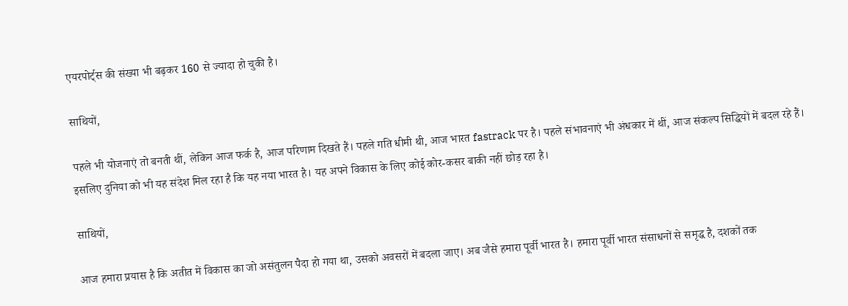एयरपोर्ट्स की संख्या भी बढ़कर 160 से ज्यादा हो चुकी है।

साथियों,

पहले भी योजनाएं तो बनती थीं, लेकिन आज फर्क है, आज परिणाम दिखते हैं। पहले गति धीमी थी, आज भारत fastrack पर है। पहले संभावनाएं भी अंधकार में थीं, आज संकल्प सिद्धियों में बदल रहे हैं। इसलिए दुनिया को भी यह संदेश मिल रहा है कि यह नया भारत है। यह अपने विकास के लिए कोई कोर-कसर बाकी नहीं छोड़ रहा है।

साथियों,

आज हमारा प्रयास है कि अतीत में विकास का जो असंतुलन पैदा हो गया था, उसको अवसरों में बदला जाए। अब जैसे हमारा पूर्वी भारत है। हमारा पूर्वी भारत संसाधनों से समृद्ध है, दशकों तक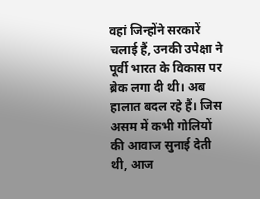वहां जिन्होंने सरकारें चलाई हैं, उनकी उपेक्षा ने पूर्वी भारत के विकास पर ब्रेक लगा दी थी। अब हालात बदल रहे हैं। जिस असम में कभी गोलियों की आवाज सुनाई देती थी, आज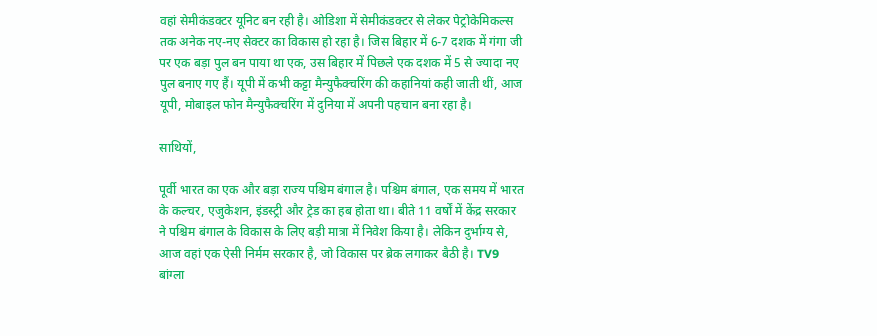वहां सेमीकंडक्टर यूनिट बन रही है। ओडिशा में सेमीकंडक्टर से लेकर पेट्रोकेमिकल्स तक अनेक नए-नए सेक्टर का विकास हो रहा है। जिस बिहार में 6-7 दशक में गंगा जी पर एक बड़ा पुल बन पाया था एक, उस बिहार में पिछले एक दशक में 5 से ज्यादा नए पुल बनाए गए हैं। यूपी में कभी कट्टा मैन्युफैक्चरिंग की कहानियां कही जाती थीं, आज यूपी, मोबाइल फोन मैन्युफैक्चरिंग में दुनिया में अपनी पहचान बना रहा है।

साथियों,

पूर्वी भारत का एक और बड़ा राज्य पश्चिम बंगाल है। पश्चिम बंगाल, एक समय में भारत के कल्चर, एजुकेशन, इंडस्ट्री और ट्रेड का हब होता था। बीते 11 वर्षों में केंद्र सरकार ने पश्चिम बंगाल के विकास के लिए बड़ी मात्रा में निवेश किया है। लेकिन दुर्भाग्य से, आज वहां एक ऐसी निर्मम सरकार है, जो विकास पर ब्रेक लगाकर बैठी है। TV9 बांग्ला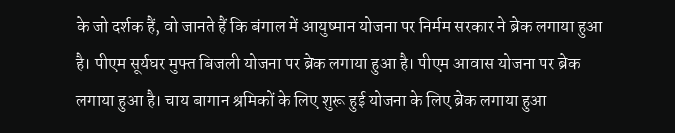के जो दर्शक हैं, वो जानते हैं कि बंगाल में आयुष्मान योजना पर निर्मम सरकार ने ब्रेक लगाया हुआ है। पीएम सूर्यघर मुफ्त बिजली योजना पर ब्रेक लगाया हुआ है। पीएम आवास योजना पर ब्रेक लगाया हुआ है। चाय बागान श्रमिकों के लिए शुरू हुई योजना के लिए ब्रेक लगाया हुआ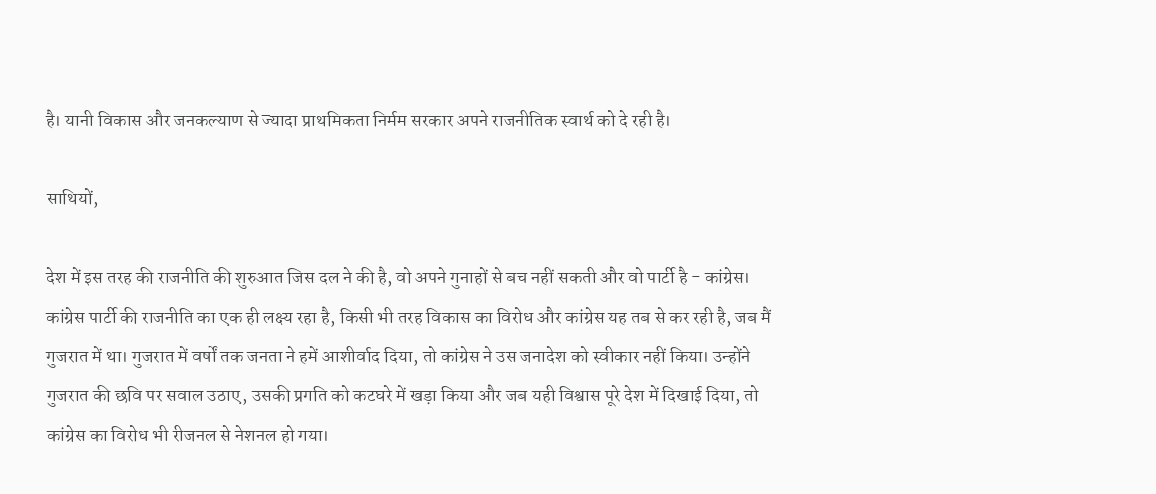है। यानी विकास और जनकल्याण से ज्यादा प्राथमिकता निर्मम सरकार अपने राजनीतिक स्वार्थ को दे रही है।

साथियों,

देश में इस तरह की राजनीति की शुरुआत जिस दल ने की है, वो अपने गुनाहों से बच नहीं सकती और वो पार्टी है - कांग्रेस। कांग्रेस पार्टी की राजनीति का एक ही लक्ष्य रहा है, किसी भी तरह विकास का विरोध और कांग्रेस यह तब से कर रही है, जब मैं गुजरात में था। गुजरात में वर्षों तक जनता ने हमें आशीर्वाद दिया, तो कांग्रेस ने उस जनादेश को स्वीकार नहीं किया। उन्होंने गुजरात की छवि पर सवाल उठाए, उसकी प्रगति को कटघरे में खड़ा किया और जब यही विश्वास पूरे देश में दिखाई दिया, तो कांग्रेस का विरोध भी रीजनल से नेशनल हो गया।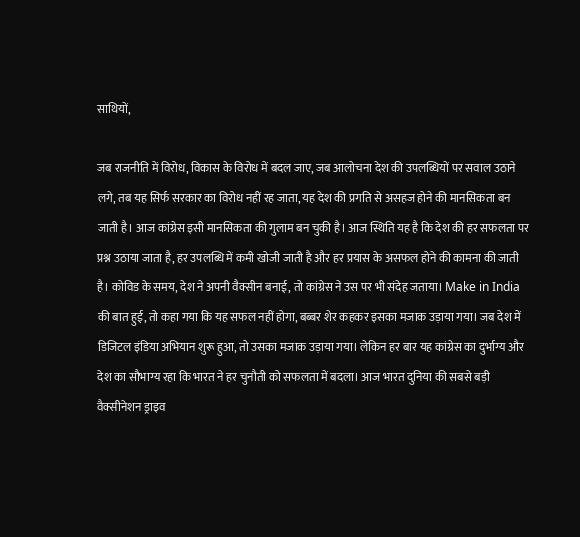साथियों,

जब राजनीति में विरोध, विकास के विरोध में बदल जाए, जब आलोचना देश की उपलब्धियों पर सवाल उठाने लगे, तब यह सिर्फ सरकार का विरोध नहीं रह जाता, यह देश की प्रगति से असहज होने की मानसिकता बन जाती है। आज कांग्रेस इसी मानसिकता की गुलाम बन चुकी है। आज स्थिति यह है कि देश की हर सफलता पर प्रश्न उठाया जाता है, हर उपलब्धि में कमी खोजी जाती है और हर प्रयास के असफल होने की कामना की जाती है। कोविड के समय, देश ने अपनी वैक्सीन बनाई, तो कांग्रेस ने उस पर भी संदेह जताया। Make in India की बात हुई, तो कहा गया कि यह सफल नहीं होगा, बब्बर शेर कहकर इसका मजाक उड़ाया गया। जब देश में डिजिटल इंडिया अभियान शुरू हुआ, तो उसका मजाक उड़ाया गया। लेकिन हर बार यह कांग्रेस का दुर्भाग्य और देश का सौभाग्य रहा कि भारत ने हर चुनौती को सफलता में बदला। आज भारत दुनिया की सबसे बड़ी वैक्सीनेशन ड्राइव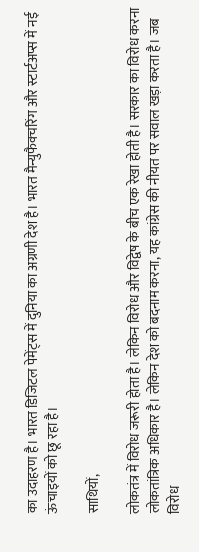का उदाहरण है। भारत डिजिटल पेमेंट्स में दुनिया का अग्रणी देश है। भारत मैन्युफैक्चरिंग और स्टार्टअप्स में नई ऊंचाइयों को छू रहा है।

साथियों,

लोकतंत्र में विरोध जरूरी होता है। लेकिन विरोध और विद्वेष के बीच एक रेखा होती है। सरकार का विरोध करना लोकतांत्रिक अधिकार है। लेकिन देश को बदनाम करना, यह कांग्रेस की नीयत पर सवाल खड़ा करता है। जब विरोध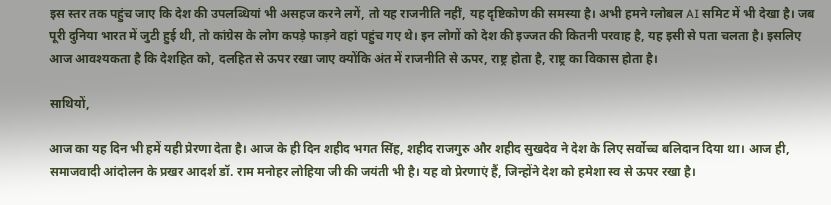इस स्तर तक पहुंच जाए कि देश की उपलब्धियां भी असहज करने लगें, तो यह राजनीति नहीं, यह दृष्टिकोण की समस्या है। अभी हमने ग्लोबल AI समिट में भी देखा है। जब पूरी दुनिया भारत में जुटी हुई थी, तो कांग्रेस के लोग कपड़े फाड़ने वहां पहुंच गए थे। इन लोगों को देश की इज्जत की कितनी परवाह है, यह इसी से पता चलता है। इसलिए आज आवश्यकता है कि देशहित को, दलहित से ऊपर रखा जाए क्योंकि अंत में राजनीति से ऊपर, राष्ट्र होता है, राष्ट्र का विकास होता है।

साथियों,

आज का यह दिन भी हमें यही प्रेरणा देता है। आज के ही दिन शहीद भगत सिंह, शहीद राजगुरु और शहीद सुखदेव ने देश के लिए सर्वोच्च बलिदान दिया था। आज ही, समाजवादी आंदोलन के प्रखर आदर्श डॉ. राम मनोहर लोहिया जी की जयंती भी है। यह वो प्रेरणाएं हैं, जिन्होंने देश को हमेशा स्व से ऊपर रखा है।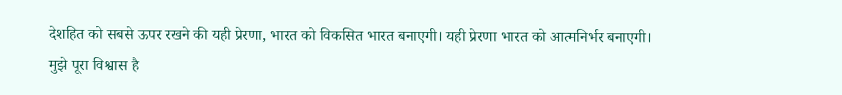देशहित को सबसे ऊपर रखने की यही प्रेरणा, भारत को विकसित भारत बनाएगी। यही प्रेरणा भारत को आत्मनिर्भर बनाएगी। मुझे पूरा विश्वास है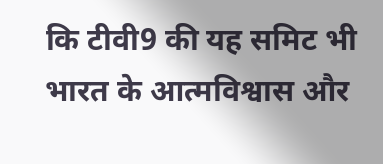कि टीवी9 की यह समिट भी भारत के आत्मविश्वास और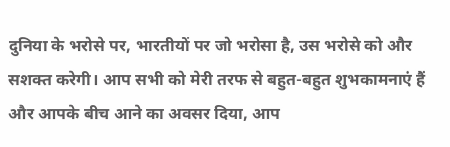दुनिया के भरोसे पर, भारतीयों पर जो भरोसा है, उस भरोसे को और सशक्त करेगी। आप सभी को मेरी तरफ से बहुत-बहुत शुभकामनाएं हैं और आपके बीच आने का अवसर दिया, आप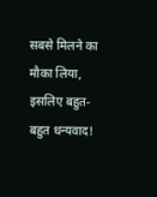सबसे मिलने का मौका लिया, इसलिए बहुत-बहुत धन्यवाद!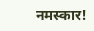नमस्‍कार!